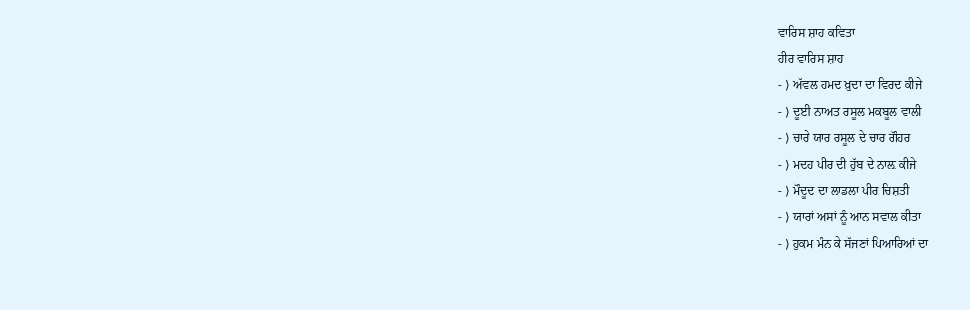ਵਾਰਿਸ ਸ਼ਾਹ ਕਵਿਤਾ
ਹੀਰ ਵਾਰਿਸ ਸ਼ਾਹ
- ⟩ ਅੱਵਲ ਹਮਦ ਖ਼ੁਦਾ ਦਾ ਵਿਰਦ ਕੀਜੇ
- ⟩ ਦੂਈ ਨਾਅਤ ਰਸੂਲ ਮਕਬੂਲ ਵਾਲੀ
- ⟩ ਚਾਰੇ ਯਾਰ ਰਸੂਲ ਦੇ ਚਾਰ ਗੌਹਰ
- ⟩ ਮਦਹ ਪੀਰ ਦੀ ਹੁੱਬ ਦੇ ਨਾਲ਼ ਕੀਜੇ
- ⟩ ਮੌਦੂਦ ਦਾ ਲਾਡਲਾ ਪੀਰ ਚਿਸ਼ਤੀ
- ⟩ ਯਾਰਾਂ ਅਸਾਂ ਨੂੰ ਆਨ ਸਵਾਲ ਕੀਤਾ
- ⟩ ਹੁਕਮ ਮੰਨ ਕੇ ਸੱਜਣਾਂ ਪਿਆਰਿਆਂ ਦਾ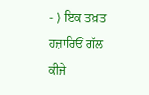- ⟩ ਇਕ ਤਖ਼ਤ ਹਜ਼ਾਰਿਓਂ ਗੱਲ ਕੀਜੇ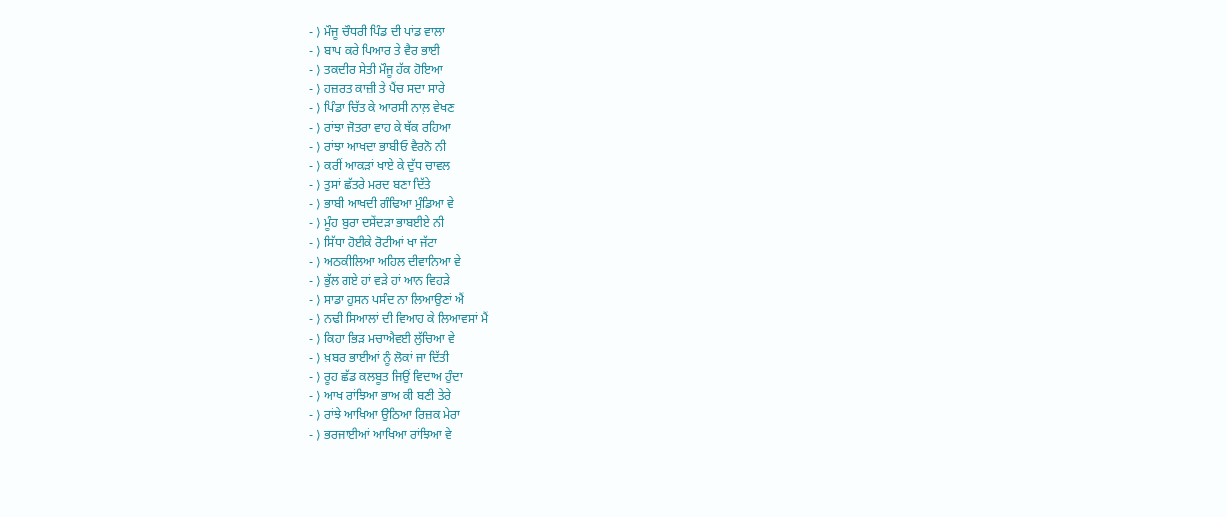- ⟩ ਮੌਜੂ ਚੌਧਰੀ ਪਿੰਡ ਦੀ ਪਾਂਡ ਵਾਲਾ
- ⟩ ਬਾਪ ਕਰੇ ਪਿਆਰ ਤੇ ਵੈਰ ਭਾਈ
- ⟩ ਤਕਦੀਰ ਸੇਤੀ ਮੌਜੂ ਹੱਕ ਹੋਇਆ
- ⟩ ਹਜ਼ਰਤ ਕਾਜ਼ੀ ਤੇ ਪੈਂਚ ਸਦਾ ਸਾਰੇ
- ⟩ ਪਿੰਡਾ ਚਿੱਤ ਕੇ ਆਰਸੀ ਨਾਲ਼ ਵੇਖਣ
- ⟩ ਰਾਂਝਾ ਜੋਤਰਾ ਵਾਹ ਕੇ ਥੱਕ ਰਹਿਆ
- ⟩ ਰਾਂਝਾ ਆਖਦਾ ਭਾਬੀਓ ਵੈਰਨੋ ਨੀ
- ⟩ ਕਰੀਂ ਆਕੜਾਂ ਖਾਏ ਕੇ ਦੁੱਧ ਚਾਵਲ
- ⟩ ਤੁਸਾਂ ਛੱਤਰੇ ਮਰਦ ਬਣਾ ਦਿੱਤੇ
- ⟩ ਭਾਬੀ ਆਖਦੀ ਗੰਢਿਆ ਮੁੰਡਿਆ ਵੇ
- ⟩ ਮੂੰਹ ਬੁਰਾ ਦਸੇਂਦੜਾ ਭਾਬਈਏ ਨੀ
- ⟩ ਸਿੱਧਾ ਹੋਈਕੇ ਰੋਟੀਆਂ ਖਾ ਜੱਟਾ
- ⟩ ਅਠਕੀਲਿਆ ਅਹਿਲ ਦੀਵਾਨਿਆ ਵੇ
- ⟩ ਭੁੱਲ ਗਏ ਹਾਂ ਵੜੇ ਹਾਂ ਆਨ ਵਿਹੜੇ
- ⟩ ਸਾਡਾ ਹੁਸਨ ਪਸੰਦ ਨਾ ਲਿਆਉਣਾਂ ਐਂ
- ⟩ ਨਢੀ ਸਿਆਲਾਂ ਦੀ ਵਿਆਹ ਕੇ ਲਿਆਵਸਾਂ ਮੈਂ
- ⟩ ਕਿਹਾ ਭਿੜ ਮਚਾਐਵਈ ਲੁੱਚਿਆ ਵੇ
- ⟩ ਖ਼ਬਰ ਭਾਈਆਂ ਨੂੰ ਲੋਕਾਂ ਜਾ ਦਿੱਤੀ
- ⟩ ਰੂਹ ਛੱਡ ਕਲਬੂਤ ਜਿਉਂ ਵਿਦਾਅ ਹੁੰਦਾ
- ⟩ ਆਖ ਰਾਂਝਿਆ ਭਾਅ ਕੀ ਬਣੀ ਤੇਰੇ
- ⟩ ਰਾਂਝੇ ਆਖਿਆ ਉਠਿਆ ਰਿਜ਼ਕ ਮੇਰਾ
- ⟩ ਭਰਜਾਈਆਂ ਆਖਿਆ ਰਾਂਝਿਆ ਵੇ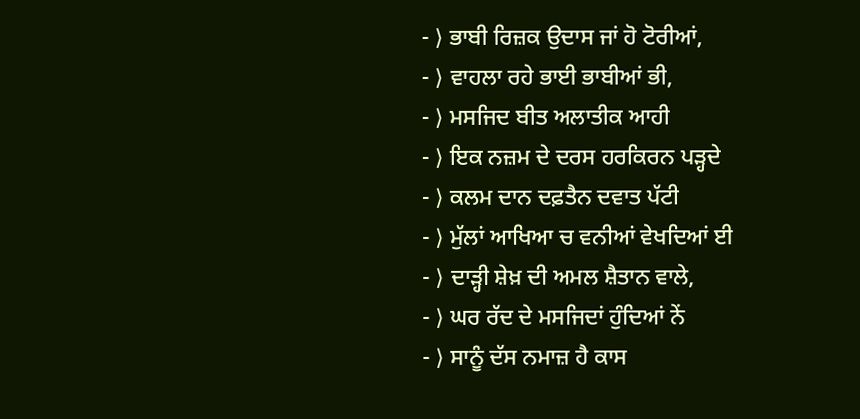- ⟩ ਭਾਬੀ ਰਿਜ਼ਕ ਉਦਾਸ ਜਾਂ ਹੋ ਟੋਰੀਆਂ,
- ⟩ ਵਾਹਲਾ ਰਹੇ ਭਾਈ ਭਾਬੀਆਂ ਭੀ,
- ⟩ ਮਸਜਿਦ ਬੀਤ ਅਲਾਤੀਕ ਆਹੀ
- ⟩ ਇਕ ਨਜ਼ਮ ਦੇ ਦਰਸ ਹਰਕਿਰਨ ਪੜ੍ਹਦੇ
- ⟩ ਕਲਮ ਦਾਨ ਦਫ਼ਤੈਨ ਦਵਾਤ ਪੱਟੀ
- ⟩ ਮੁੱਲਾਂ ਆਖਿਆ ਚ ਵਨੀਆਂ ਵੇਖਦਿਆਂ ਈ
- ⟩ ਦਾੜ੍ਹੀ ਸ਼ੇਖ਼ ਦੀ ਅਮਲ ਸ਼ੈਤਾਨ ਵਾਲੇ,
- ⟩ ਘਰ ਰੱਦ ਦੇ ਮਸਜਿਦਾਂ ਹੁੰਦਿਆਂ ਨੇਂ
- ⟩ ਸਾਨੂੰ ਦੱਸ ਨਮਾਜ਼ ਹੈ ਕਾਸ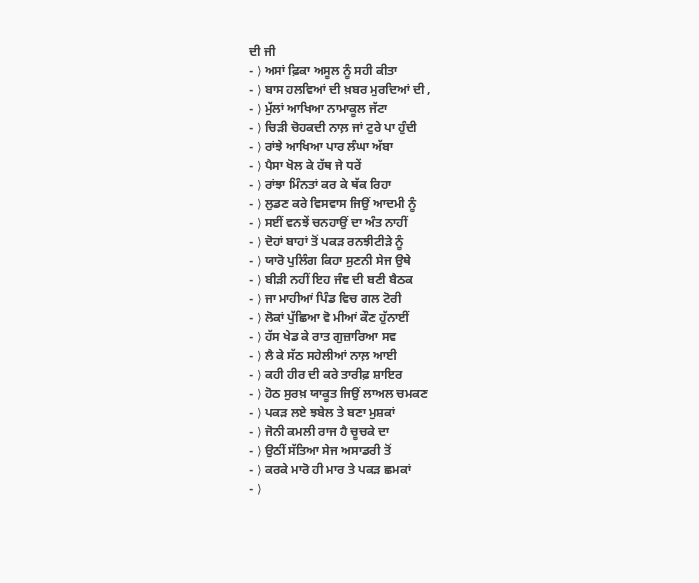ਦੀ ਜੀ
- ⟩ ਅਸਾਂ ਫ਼ਿਕਾ ਅਸੂਲ ਨੂੰ ਸਹੀ ਕੀਤਾ
- ⟩ ਬਾਸ ਹਲਵਿਆਂ ਦੀ ਖ਼ਬਰ ਮੁਰਦਿਆਂ ਦੀ ,
- ⟩ ਮੁੱਲਾਂ ਆਖਿਆ ਨਾਮਾਕੂਲ ਜੱਟਾ
- ⟩ ਚਿੜੀ ਚੋਹਕਦੀ ਨਾਲ਼ ਜਾਂ ਟੁਰੇ ਪਾ ਹੁੰਦੀ
- ⟩ ਰਾਂਝੇ ਆਖਿਆ ਪਾਰ ਲੰਘਾ ਅੱਬਾ
- ⟩ ਪੈਸਾ ਖੋਲ ਕੇ ਹੱਥ ਜੇ ਧਰੇਂ
- ⟩ ਰਾਂਝਾ ਮਿੰਨਤਾਂ ਕਰ ਕੇ ਥੱਕ ਰਿਹਾ
- ⟩ ਲੁਡਣ ਕਰੇ ਵਿਸਵਾਸ ਜਿਉਂ ਆਦਮੀ ਨੂੰ
- ⟩ ਸਈਂ ਵਨਝੇਂ ਚਨਹਾਉਂ ਦਾ ਅੰਤ ਨਾਹੀਂ
- ⟩ ਦੋਹਾਂ ਬਾਹਾਂ ਤੋਂ ਪਕੜ ਰਨਝੀਟੀੜੇ ਨੂੰ
- ⟩ ਯਾਰੋ ਪੁਲਿੰਗ ਕਿਹਾ ਸੁਣਨੀ ਸੇਜ ਉਥੇ
- ⟩ ਬੀੜੀ ਨਹੀਂ ਇਹ ਜੰਞ ਦੀ ਬਣੀ ਬੈਠਕ
- ⟩ ਜਾ ਮਾਹੀਆਂ ਪਿੰਡ ਵਿਚ ਗਲ ਟੋਰੀ
- ⟩ ਲੋਕਾਂ ਪੁੱਛਿਆ ਵੋ ਮੀਆਂ ਕੌਣ ਹੁੱਨਾਈਂ
- ⟩ ਹੱਸ ਖੇਡ ਕੇ ਰਾਤ ਗੁਜ਼ਾਰਿਆ ਸਵ
- ⟩ ਲੈ ਕੇ ਸੱਠ ਸਹੇਲੀਆਂ ਨਾਲ਼ ਆਈ
- ⟩ ਕਹੀ ਹੀਰ ਦੀ ਕਰੇ ਤਾਰੀਫ਼ ਸ਼ਾਇਰ
- ⟩ ਹੋਠ ਸੁਰਖ਼ ਯਾਕੂਤ ਜਿਉਂ ਲਾਅਲ ਚਮਕਣ
- ⟩ ਪਕੜ ਲਏ ਝਬੇਲ ਤੇ ਬਣਾ ਮੁਸ਼ਕਾਂ
- ⟩ ਜੋਨੀ ਕਮਲੀ ਰਾਜ ਹੈ ਚੂਚਕੇ ਦਾ
- ⟩ ਉਠੀਂ ਸੱਤਿਆ ਸੇਜ ਅਸਾਡਰੀ ਤੋਂ
- ⟩ ਕਰਕੇ ਮਾਰੋ ਹੀ ਮਾਰ ਤੇ ਪਕੜ ਛਮਕਾਂ
- ⟩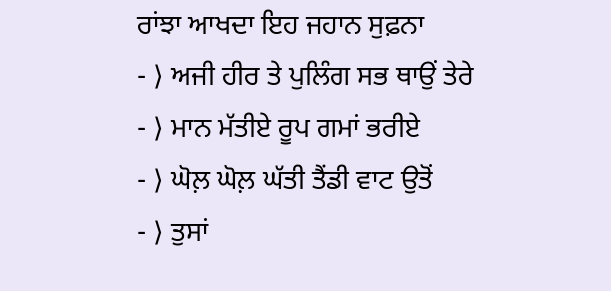ਰਾਂਝਾ ਆਖਦਾ ਇਹ ਜਹਾਨ ਸੁਫ਼ਨਾ
- ⟩ ਅਜੀ ਹੀਰ ਤੇ ਪੁਲਿੰਗ ਸਭ ਥਾਉਂ ਤੇਰੇ
- ⟩ ਮਾਨ ਮੱਤੀਏ ਰੂਪ ਗਮਾਂ ਭਰੀਏ
- ⟩ ਘੋਲ਼ ਘੋਲ਼ ਘੱਤੀ ਤੈਂਡੀ ਵਾਟ ਉਤੋਂ
- ⟩ ਤੁਸਾਂ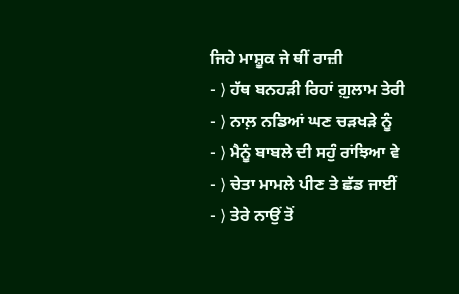ਜਿਹੇ ਮਾਸ਼ੂਕ ਜੇ ਥੀਂ ਰਾਜ਼ੀ
- ⟩ ਹੱਥ ਬਨਹੜੀ ਰਿਹਾਂ ਗ਼ੁਲਾਮ ਤੇਰੀ
- ⟩ ਨਾਲ਼ ਨਡਿਆਂ ਘਣ ਚੜਖੜੇ ਨੂੰ
- ⟩ ਮੈਨੂੰ ਬਾਬਲੇ ਦੀ ਸਹੁੰ ਰਾਂਝਿਆ ਵੇ
- ⟩ ਚੇਤਾ ਮਾਮਲੇ ਪੀਣ ਤੇ ਛੱਡ ਜਾਈਂ
- ⟩ ਤੇਰੇ ਨਾਉਂ ਤੋਂ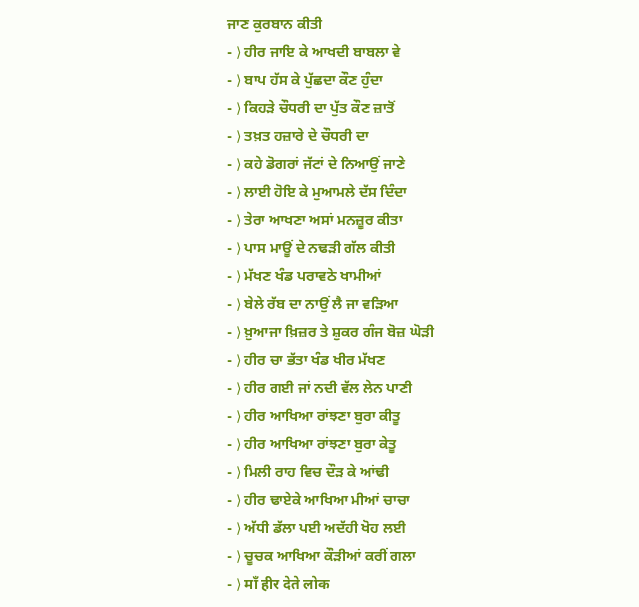ਜਾਣ ਕੁਰਬਾਨ ਕੀਤੀ
- ⟩ ਹੀਰ ਜਾਇ ਕੇ ਆਖਦੀ ਬਾਬਲਾ ਵੇ
- ⟩ ਬਾਪ ਹੱਸ ਕੇ ਪੁੱਛਦਾ ਕੌਣ ਹੁੰਦਾ
- ⟩ ਕਿਹੜੇ ਚੌਧਰੀ ਦਾ ਪੁੱਤ ਕੌਣ ਜ਼ਾਤੋਂ
- ⟩ ਤਖ਼ਤ ਹਜ਼ਾਰੇ ਦੇ ਚੌਧਰੀ ਦਾ
- ⟩ ਕਹੇ ਡੋਗਰਾਂ ਜੱਟਾਂ ਦੇ ਨਿਆਉਂ ਜਾਣੇ
- ⟩ ਲਾਈ ਹੋਇ ਕੇ ਮੁਆਮਲੇ ਦੱਸ ਦਿੰਦਾ
- ⟩ ਤੇਰਾ ਆਖਣਾ ਅਸਾਂ ਮਨਜ਼ੂਰ ਕੀਤਾ
- ⟩ ਪਾਸ ਮਾਊਂ ਦੇ ਨਢੜੀ ਗੱਲ ਕੀਤੀ
- ⟩ ਮੱਖਣ ਖੰਡ ਪਰਾਵਠੇ ਖਾਮੀਆਂ
- ⟩ ਬੇਲੇ ਰੱਬ ਦਾ ਨਾਉਂ ਲੈ ਜਾ ਵੜਿਆ
- ⟩ ਖ਼ੁਆਜਾ ਖ਼ਿਜ਼ਰ ਤੇ ਸ਼ੁਕਰ ਗੰਜ ਬੋਜ਼ ਘੋੜੀ
- ⟩ ਹੀਰ ਚਾ ਭੱਤਾ ਖੰਡ ਖੀਰ ਮੱਖਣ
- ⟩ ਹੀਰ ਗਈ ਜਾਂ ਨਦੀ ਵੱਲ ਲੇਨ ਪਾਣੀ
- ⟩ ਹੀਰ ਆਖਿਆ ਰਾਂਝਣਾ ਬੁਰਾ ਕੀਤੂ
- ⟩ ਹੀਰ ਆਖਿਆ ਰਾਂਝਣਾ ਬੁਰਾ ਕੇਤੂ
- ⟩ ਮਿਲੀ ਰਾਹ ਵਿਚ ਦੌੜ ਕੇ ਆਂਢੀ
- ⟩ ਹੀਰ ਢਾਏਕੇ ਆਖਿਆ ਮੀਆਂ ਚਾਚਾ
- ⟩ ਅੱਧੀ ਡੱਲਾ ਪਈ ਅਦੱਹੀ ਖੋਹ ਲਈ
- ⟩ ਚੂਚਕ ਆਖਿਆ ਕੌੜੀਆਂ ਕਰੀਂ ਗਲਾ
- ⟩ माँ हीर देते लोक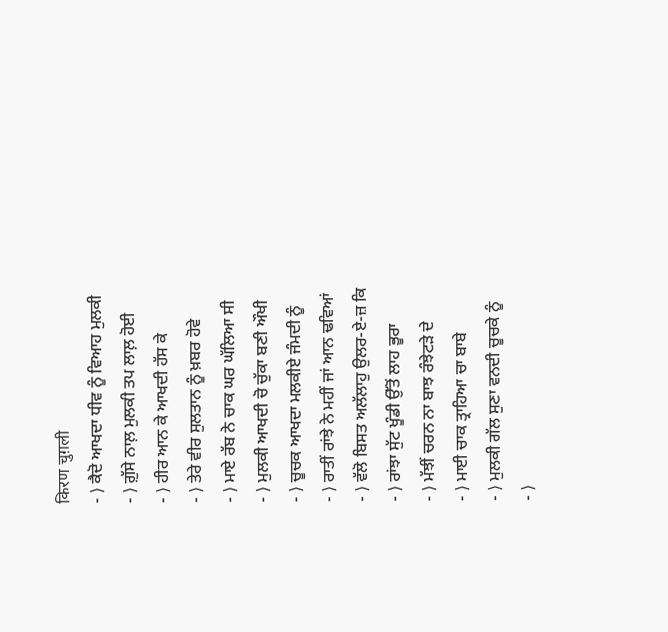किरण चुग़ली
- ⟩ ਕੈਦੋ ਆਖਦਾ ਧੀਵ ਨੂੰ ਵਿਆਹ ਮੁਲਕੀ
- ⟩ ਗ਼ੁੱਸੇ ਨਾਲ਼ ਮੁਲਕੀ ਤਪ ਲਾਲ਼ ਹੋਈ
- ⟩ ਹੀਰ ਆਨ ਕੇ ਆਖਦੀ ਹੱਸ ਕੇ
- ⟩ ਤੇਰੇ ਵੀਰ ਸੁਲਤਾਨ ਨੂੰ ਖ਼ਬਰ ਹੋਵੇ
- ⟩ ਮਾਏ ਰੱਬ ਨੇ ਚਾਕ ਘਰ ਘੱਲਿਆ ਸੀ
- ⟩ ਮੁਲਕੀ ਆਖਦੀ ਚੋ ਚੁੱਕਾ ਬਣੀ ਔਖੀ
- ⟩ ਚੂਚਕ ਆਖਦਾ ਮਲਕੀਏ ਜੰਮਦੀ ਨੂੰ
- ⟩ ਰਾਤੀਂ ਰਾਂਝੇ ਨੇ ਮਹੀਂ ਜਾਂ ਆਨ ਢਵਿਆਂ
- ⟩ ਵੱਲੋ ਬਿਸਤ ਅਲੱਲਾਹੁ ਉਲਰ-ਏ-ਜ਼ ਕਿ
- ⟩ ਰਾਂਝਾ ਸੁੱਟ ਖੂੰਡੀ ਉੱਤੋਂ ਲਾਹ ਭੂਰਾ
- ⟩ ਮੱਝੀਂ ਚਰਨ ਨਾ ਬਾਝ ਰੰਝੇਟੜੇ ਦੇ
- ⟩ ਮਾਈ ਚਾਕ ਤ੍ਰਾਹਿਆ ਚਾ ਬਾਬੇ
- ⟩ ਮੁਲਕੀ ਗੱਲ ਸੁਣਾ ਵਨਦੀ ਚੂਚਕੇ ਨੂੰ
- ⟩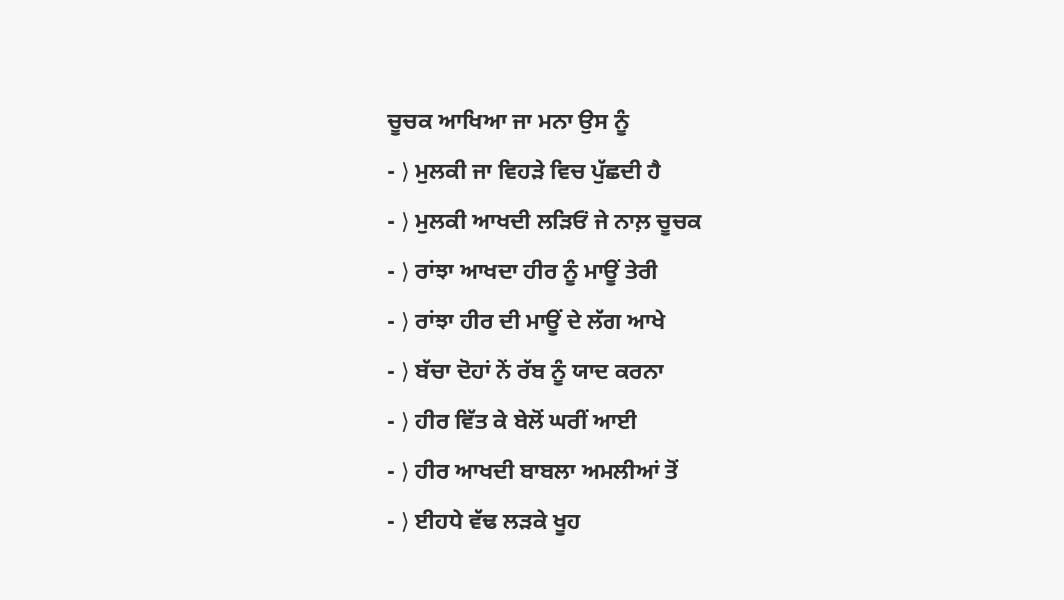ਚੂਚਕ ਆਖਿਆ ਜਾ ਮਨਾ ਉਸ ਨੂੰ
- ⟩ ਮੁਲਕੀ ਜਾ ਵਿਹੜੇ ਵਿਚ ਪੁੱਛਦੀ ਹੈ
- ⟩ ਮੁਲਕੀ ਆਖਦੀ ਲੜਿਓਂ ਜੇ ਨਾਲ਼ ਚੂਚਕ
- ⟩ ਰਾਂਝਾ ਆਖਦਾ ਹੀਰ ਨੂੰ ਮਾਊਂ ਤੇਰੀ
- ⟩ ਰਾਂਝਾ ਹੀਰ ਦੀ ਮਾਊਂ ਦੇ ਲੱਗ ਆਖੇ
- ⟩ ਬੱਚਾ ਦੋਹਾਂ ਨੇਂ ਰੱਬ ਨੂੰ ਯਾਦ ਕਰਨਾ
- ⟩ ਹੀਰ ਵਿੱਤ ਕੇ ਬੇਲੋਂ ਘਰੀਂ ਆਈ
- ⟩ ਹੀਰ ਆਖਦੀ ਬਾਬਲਾ ਅਮਲੀਆਂ ਤੋਂ
- ⟩ ਈਹਧੇ ਵੱਢ ਲੜਕੇ ਖੂਹ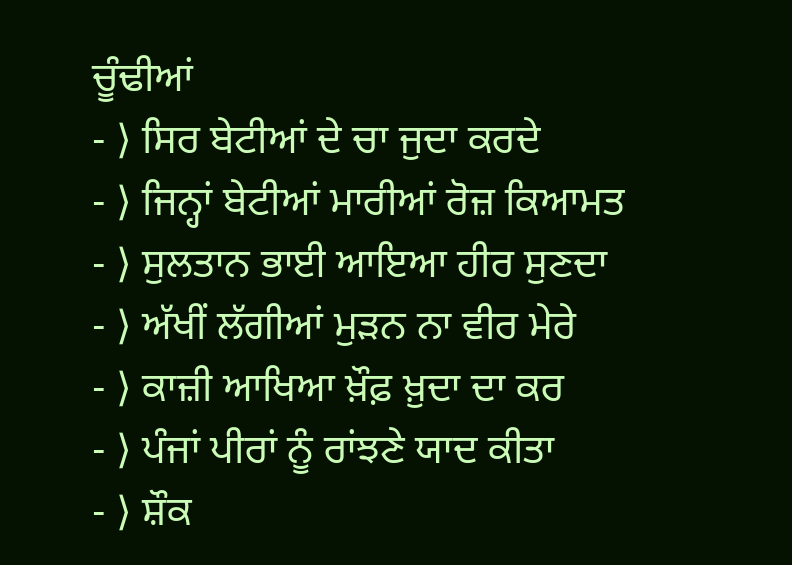ਚੂੰਢੀਆਂ
- ⟩ ਸਿਰ ਬੇਟੀਆਂ ਦੇ ਚਾ ਜੁਦਾ ਕਰਦੇ
- ⟩ ਜਿਨ੍ਹਾਂ ਬੇਟੀਆਂ ਮਾਰੀਆਂ ਰੋਜ਼ ਕਿਆਮਤ
- ⟩ ਸੁਲਤਾਨ ਭਾਈ ਆਇਆ ਹੀਰ ਸੁਣਦਾ
- ⟩ ਅੱਖੀਂ ਲੱਗੀਆਂ ਮੁੜਨ ਨਾ ਵੀਰ ਮੇਰੇ
- ⟩ ਕਾਜ਼ੀ ਆਖਿਆ ਖ਼ੌਫ਼ ਖ਼ੁਦਾ ਦਾ ਕਰ
- ⟩ ਪੰਜਾਂ ਪੀਰਾਂ ਨੂੰ ਰਾਂਝਣੇ ਯਾਦ ਕੀਤਾ
- ⟩ ਸ਼ੌਕ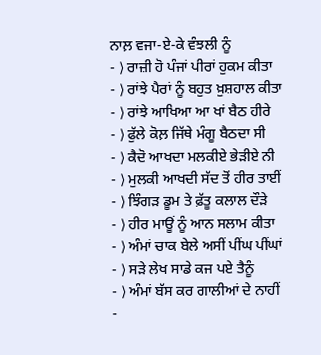ਨਾਲ਼ ਵਜਾ-ਏ-ਕੇ ਵੰਝਲੀ ਨੂੰ
- ⟩ ਰਾਜ਼ੀ ਹੋ ਪੰਜਾਂ ਪੀਰਾਂ ਹੁਕਮ ਕੀਤਾ
- ⟩ ਰਾਂਝੇ ਪੈਰਾਂ ਨੂੰ ਬਹੁਤ ਖ਼ੁਸ਼ਹਾਲ ਕੀਤਾ
- ⟩ ਰਾਂਝੇ ਆਖਿਆ ਆ ਖਾਂ ਬੈਠ ਹੀਰੇ
- ⟩ ਫੁੱਲੇ ਕੋਲ਼ ਜਿੱਥੇ ਮੰਗੂ ਬੈਠਦਾ ਸੀ
- ⟩ ਕੈਦੋ ਆਖਦਾ ਮਲਕੀਏ ਭੇੜੀਏ ਨੀ
- ⟩ ਮੁਲਕੀ ਆਖਦੀ ਸੱਦ ਤੋਂ ਹੀਰ ਤਾਈਂ
- ⟩ ਝਿੰਗੜ ਡੂਮ ਤੇ ਫ਼ੱਤੂ ਕਲਾਲ ਦੌੜੇ
- ⟩ ਹੀਰ ਮਾਊਂ ਨੂੰ ਆਨ ਸਲਾਮ ਕੀਤਾ
- ⟩ ਅੰਮਾਂ ਚਾਕ ਬੇਲੇ ਅਸੀਂ ਪੀਂਘ ਪੀਂਘਾਂ
- ⟩ ਸੜੇ ਲੇਖ ਸਾਡੇ ਕਜ ਪਏ ਤੈਨੂੰ
- ⟩ ਅੰਮਾਂ ਬੱਸ ਕਰ ਗਾਲੀਆਂ ਦੇ ਨਾਹੀਂ
-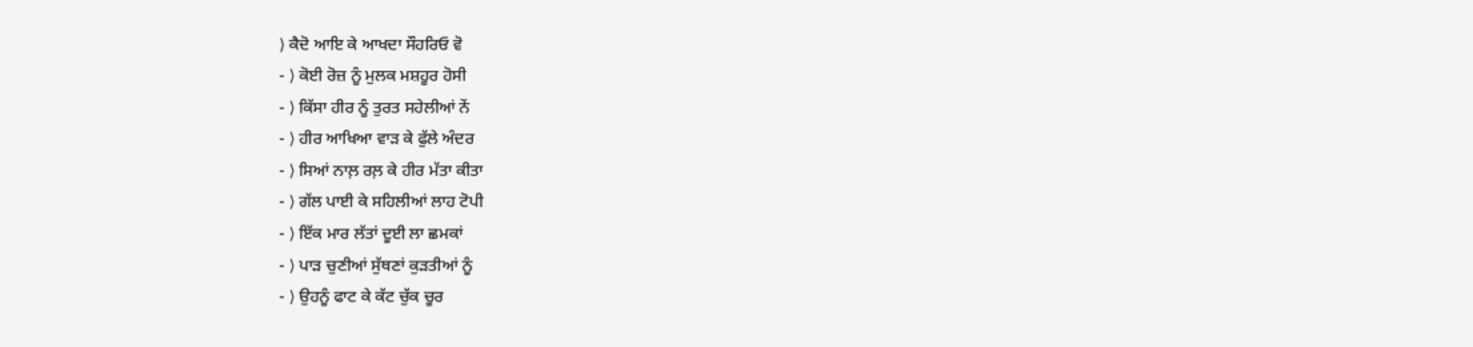⟩ ਕੈਦੋ ਆਇ ਕੇ ਆਖਦਾ ਸੌਹਰਿਓ ਵੋ
- ⟩ ਕੋਈ ਰੋਜ਼ ਨੂੰ ਮੁਲਕ ਮਸ਼ਹੂਰ ਹੋਸੀ
- ⟩ ਕਿੱਸਾ ਹੀਰ ਨੂੰ ਤੁਰਤ ਸਹੇਲੀਆਂ ਨੇਂ
- ⟩ ਹੀਰ ਆਖਿਆ ਵਾੜ ਕੇ ਫੁੱਲੇ ਅੰਦਰ
- ⟩ ਸਿਆਂ ਨਾਲ਼ ਰਲ਼ ਕੇ ਹੀਰ ਮੱਤਾ ਕੀਤਾ
- ⟩ ਗੱਲ ਪਾਈ ਕੇ ਸਹਿਲੀਆਂ ਲਾਹ ਟੋਪੀ
- ⟩ ਇੱਕ ਮਾਰ ਲੱਤਾਂ ਦੂਈ ਲਾ ਛਮਕਾਂ
- ⟩ ਪਾੜ ਚੁਣੀਆਂ ਸੁੱਥਣਾਂ ਕੁੜਤੀਆਂ ਨੂੰ
- ⟩ ਉਹਨੂੰ ਫਾਟ ਕੇ ਕੱਟ ਚੁੱਕ ਚੂਰ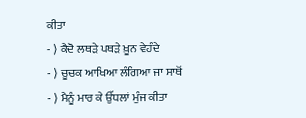ਕੀਤਾ
- ⟩ ਕੈਦੋ ਲਥੜੇ ਪਥੜੇ ਖ਼ੂਨ ਵੇਹੰਦੇ
- ⟩ ਚੂਚਕ ਆਖਿਆ ਲੰਗਿਆ ਜਾ ਸਾਥੋਂ
- ⟩ ਮੈਨੂੰ ਮਾਰ ਕੇ ਉੱਧਲਾਂ ਮੁੰਜ ਕੀਤਾ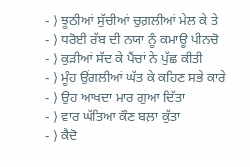- ⟩ ਝੂਠੀਆਂ ਸੁੱਚੀਆਂ ਚੁਗ਼ਲੀਆਂ ਮੇਲ ਕੇ ਤੇ
- ⟩ ਧਰੋਈ ਰੱਬ ਦੀ ਨਯਾ ਨੂੰ ਕਮਾਊ ਪੀਨਚੋ
- ⟩ ਕੁੜੀਆਂ ਸੱਦ ਕੇ ਪੈਂਚਾਂ ਨੇ ਪੁੱਛ ਕੀਤੀ
- ⟩ ਮੂੰਹ ਉਂਗਲੀਆਂ ਘੱਤ ਕੇ ਕਹਿਣ ਸਭੇ ਕਾਰੇ
- ⟩ ਉਹ ਆਖਦਾ ਮਾਰ ਗੁਆ ਦਿੱਤਾ
- ⟩ ਵਾਰ ਘੱਤਿਆ ਕੌਣ ਬਲ਼ਾ ਕੁੱਤਾ
- ⟩ ਕੈਦੋ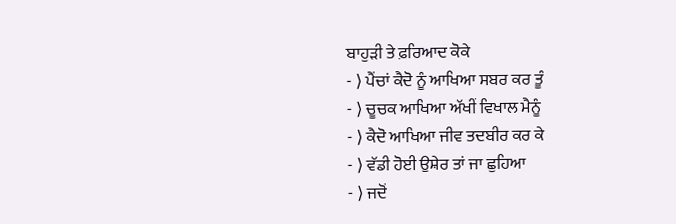ਬਾਹੁੜੀ ਤੇ ਫ਼ਰਿਆਦ ਕੋਕੇ
- ⟩ ਪੈਂਚਾਂ ਕੈਦੋ ਨੂੰ ਆਖਿਆ ਸਬਰ ਕਰ ਤੂੰ
- ⟩ ਚੂਚਕ ਆਖਿਆ ਅੱਖੀਂ ਵਿਖਾਲ ਮੈਨੂੰ
- ⟩ ਕੈਦੋ ਆਖਿਆ ਜੀਵ ਤਦਬੀਰ ਕਰ ਕੇ
- ⟩ ਵੱਡੀ ਹੋਈ ਉਸ਼ੇਰ ਤਾਂ ਜਾ ਛੁਹਿਆ
- ⟩ ਜਦੋਂ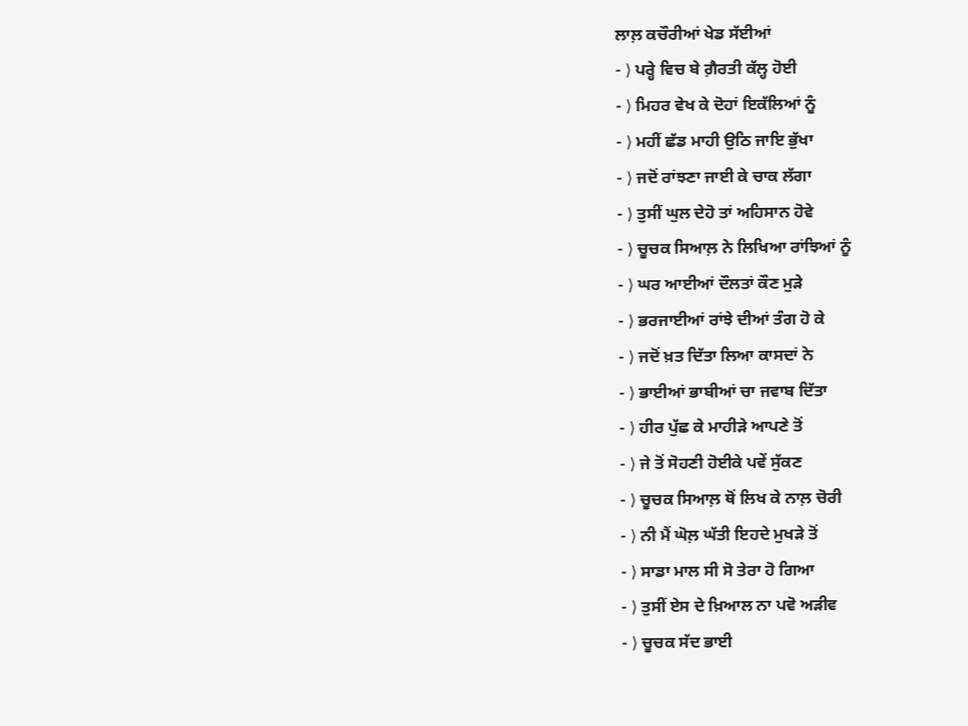ਲਾਲ਼ ਕਚੌਰੀਆਂ ਖੇਡ ਸੱਈਆਂ
- ⟩ ਪਰ੍ਹੇ ਵਿਚ ਬੇ ਗ਼ੈਰਤੀ ਕੱਲ੍ਹ ਹੋਈ
- ⟩ ਮਿਹਰ ਵੇਖ ਕੇ ਦੋਹਾਂ ਇਕੱਲਿਆਂ ਨੂੰ
- ⟩ ਮਹੀਂ ਛੱਡ ਮਾਹੀ ਉਠਿ ਜਾਇ ਭੁੱਖਾ
- ⟩ ਜਦੋਂ ਰਾਂਝਣਾ ਜਾਈ ਕੇ ਚਾਕ ਲੱਗਾ
- ⟩ ਤੁਸੀਂ ਘੁਲ ਦੇਹੋ ਤਾਂ ਅਹਿਸਾਨ ਹੋਵੇ
- ⟩ ਚੂਚਕ ਸਿਆਲ਼ ਨੇ ਲਿਖਿਆ ਰਾਂਝਿਆਂ ਨੂੰ
- ⟩ ਘਰ ਆਈਆਂ ਦੌਲਤਾਂ ਕੌਣ ਮੁੜੇ
- ⟩ ਭਰਜਾਈਆਂ ਰਾਂਝੇ ਦੀਆਂ ਤੰਗ ਹੋ ਕੇ
- ⟩ ਜਦੋਂ ਖ਼ਤ ਦਿੱਤਾ ਲਿਆ ਕਾਸਦਾਂ ਨੇ
- ⟩ ਭਾਈਆਂ ਭਾਬੀਆਂ ਚਾ ਜਵਾਬ ਦਿੱਤਾ
- ⟩ ਹੀਰ ਪੁੱਛ ਕੇ ਮਾਹੀੜੇ ਆਪਣੇ ਤੋਂ
- ⟩ ਜੇ ਤੋਂ ਸੋਹਣੀ ਹੋਈਕੇ ਪਵੇਂ ਸੁੱਕਣ
- ⟩ ਚੂਚਕ ਸਿਆਲ਼ ਥੋਂ ਲਿਖ ਕੇ ਨਾਲ਼ ਚੋਰੀ
- ⟩ ਨੀ ਮੈਂ ਘੋਲ਼ ਘੱਤੀ ਇਹਦੇ ਮੁਖੜੇ ਤੋਂ
- ⟩ ਸਾਡਾ ਮਾਲ ਸੀ ਸੋ ਤੇਰਾ ਹੋ ਗਿਆ
- ⟩ ਤੁਸੀਂ ਏਸ ਦੇ ਖ਼ਿਆਲ ਨਾ ਪਵੋ ਅੜੀਵ
- ⟩ ਚੂਚਕ ਸੱਦ ਭਾਈ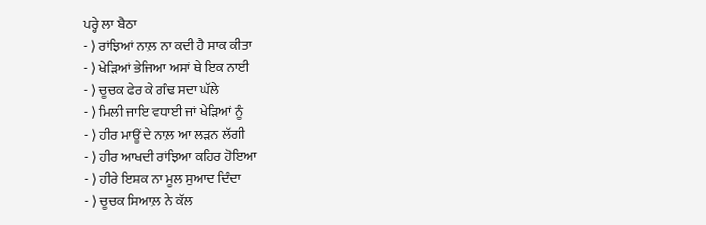ਪਰ੍ਹੇ ਲਾ ਬੈਠਾ
- ⟩ ਰਾਂਝਿਆਂ ਨਾਲ਼ ਨਾ ਕਦੀ ਹੈ ਸਾਕ ਕੀਤਾ
- ⟩ ਖੇੜਿਆਂ ਭੇਜਿਆ ਅਸਾਂ ਥੇ ਇਕ ਨਾਈ
- ⟩ ਚੂਚਕ ਫੇਰ ਕੇ ਗੰਢ ਸਦਾ ਘੱਲੇ
- ⟩ ਮਿਲੀ ਜਾਇ ਵਧਾਈ ਜਾਂ ਖੇੜਿਆਂ ਨੂੰ
- ⟩ ਹੀਰ ਮਾਊਂ ਦੇ ਨਾਲ਼ ਆ ਲੜਨ ਲੱਗੀ
- ⟩ ਹੀਰ ਆਖਦੀ ਰਾਂਝਿਆ ਕਹਿਰ ਹੋਇਆ
- ⟩ ਹੀਰੇ ਇਸ਼ਕ ਨਾ ਮੂਲ ਸੁਆਦ ਦਿੰਦਾ
- ⟩ ਚੂਚਕ ਸਿਆਲ਼ ਨੇ ਕੱਲ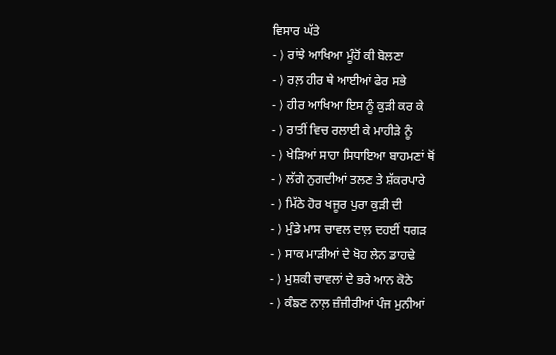ਵਿਸਾਰ ਘੱਤੇ
- ⟩ ਰਾਂਝੇ ਆਖਿਆ ਮੂੰਹੋਂ ਕੀ ਬੋਲਣਾ
- ⟩ ਰਲ਼ ਹੀਰ ਥੇ ਆਈਆਂ ਫੇਰ ਸਭੇ
- ⟩ ਹੀਰ ਆਖਿਆ ਇਸ ਨੂੰ ਕੁੜੀ ਕਰ ਕੇ
- ⟩ ਰਾਤੀਂ ਵਿਚ ਰਲਾਈ ਕੇ ਮਾਹੀੜੇ ਨੂੰ
- ⟩ ਖੇੜਿਆਂ ਸਾਹਾ ਸਿਧਾਇਆ ਬਾਹਮਣਾਂ ਥੋਂ
- ⟩ ਲੱਗੇ ਨੁਗਦੀਆਂ ਤਲਣ ਤੇ ਸ਼ੱਕਰਪਾਰੇ
- ⟩ ਮਿੱਠੇ ਹੋਰ ਖਜੂਰ ਪੁਰਾ ਕੁੜੀ ਦੀ
- ⟩ ਮੁੰਡੇ ਮਾਸ ਚਾਵਲ ਦਾਲ਼ ਦਹਈਂ ਧਗੜ
- ⟩ ਸਾਕ ਮਾੜੀਆਂ ਦੇ ਖੋਹ ਲੇਨ ਡਾਹਢੇ
- ⟩ ਮੁਸ਼ਕੀ ਚਾਵਲਾਂ ਦੇ ਭਰੇ ਆਨ ਕੋਠੇ
- ⟩ ਕੰਙਣ ਨਾਲ਼ ਜ਼ੰਜੀਰੀਆਂ ਪੰਜ ਮੁਨੀਆਂ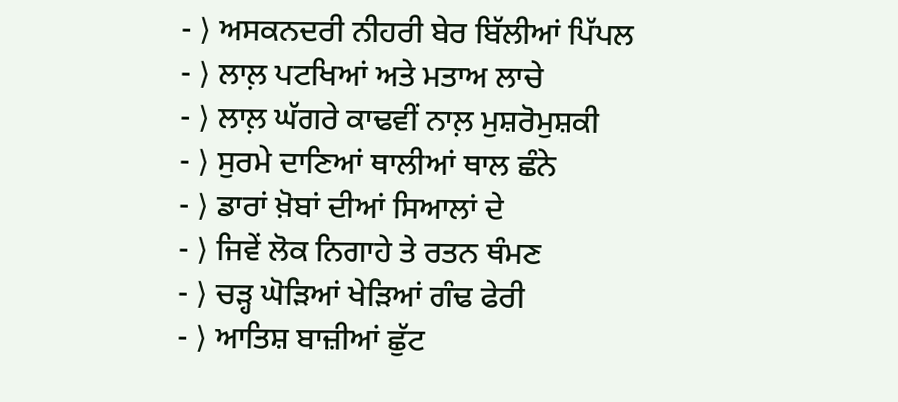- ⟩ ਅਸਕਨਦਰੀ ਨੀਹਰੀ ਬੇਰ ਬਿੱਲੀਆਂ ਪਿੱਪਲ
- ⟩ ਲਾਲ਼ ਪਟਖਿਆਂ ਅਤੇ ਮਤਾਅ ਲਾਚੇ
- ⟩ ਲਾਲ਼ ਘੱਗਰੇ ਕਾਢਵੀਂ ਨਾਲ਼ ਮੁਸ਼ਰੋਮੁਸ਼ਕੀ
- ⟩ ਸੁਰਮੇ ਦਾਣਿਆਂ ਥਾਲੀਆਂ ਥਾਲ ਛੰਨੇ
- ⟩ ਡਾਰਾਂ ਖ਼ੋਬਾਂ ਦੀਆਂ ਸਿਆਲਾਂ ਦੇ
- ⟩ ਜਿਵੇਂ ਲੋਕ ਨਿਗਾਹੇ ਤੇ ਰਤਨ ਥੰਮਣ
- ⟩ ਚੜ੍ਹ ਘੋੜਿਆਂ ਖੇੜਿਆਂ ਗੰਢ ਫੇਰੀ
- ⟩ ਆਤਿਸ਼ ਬਾਜ਼ੀਆਂ ਛੁੱਟ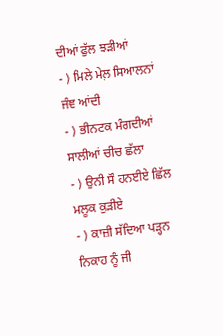ਦੀਆਂ ਫੁੱਲ ਝੜੀਆਂ
- ⟩ ਮਿਲੇ ਮੇਲ਼ ਸਿਆਲਨਾਂ ਜੰਞ ਆਂਦੀ
- ⟩ ਭੀਨਟਕ ਮੰਗਦੀਆਂ ਸਾਲੀਆਂ ਚੀਚ ਛੱਲਾ
- ⟩ ਉਨੀ ਸੌ ਹਨਈਏ ਛਿੱਲ ਮਲੂਕ ਕੁੜੀਏ
- ⟩ ਕਾਜ਼ੀ ਸੱਦਿਆ ਪੜ੍ਹਨ ਨਿਕਾਹ ਨੂੰ ਜੀ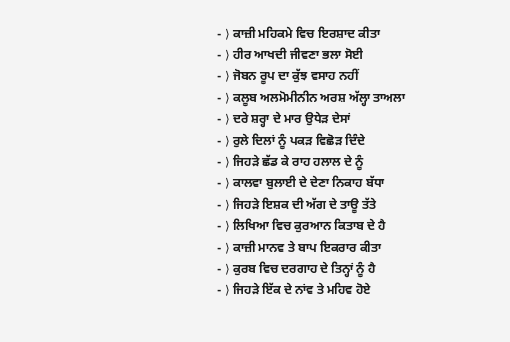- ⟩ ਕਾਜ਼ੀ ਮਹਿਕਮੇ ਵਿਚ ਇਰਸ਼ਾਦ ਕੀਤਾ
- ⟩ ਹੀਰ ਆਖਦੀ ਜੀਵਣਾ ਭਲਾ ਸੋਈ
- ⟩ ਜੋਬਨ ਰੂਪ ਦਾ ਕੁੱਝ ਵਸਾਹ ਨਹੀਂ
- ⟩ ਕਲੂਬ ਅਲਮੋਮੀਨੀਨ ਅਰਸ਼ ਅੱਲ੍ਹਾ ਤਾਅਲਾ
- ⟩ ਦਰੇ ਸ਼ਰ੍ਹਾ ਦੇ ਮਾਰ ਉਧੇੜ ਦੇਸਾਂ
- ⟩ ਰੁਲੇ ਦਿਲਾਂ ਨੂੰ ਪਕੜ ਵਿਛੋੜ ਦਿੰਦੇ
- ⟩ ਜਿਹੜੇ ਛੱਡ ਕੇ ਰਾਹ ਹਲਾਲ ਦੇ ਨੂੰ
- ⟩ ਕਾਲਵਾ ਬੁਲਾਈ ਦੇ ਦੇਣਾ ਨਿਕਾਹ ਬੱਧਾ
- ⟩ ਜਿਹੜੇ ਇਸ਼ਕ ਦੀ ਅੱਗ ਦੇ ਤਾਊ ਤੱਤੇ
- ⟩ ਲਿਖਿਆ ਵਿਚ ਕੁਰਆਨ ਕਿਤਾਬ ਦੇ ਹੈ
- ⟩ ਕਾਜ਼ੀ ਮਾਨਵ ਤੇ ਬਾਪ ਇਕਰਾਰ ਕੀਤਾ
- ⟩ ਕੁਰਬ ਵਿਚ ਦਰਗਾਹ ਦੇ ਤਿਨ੍ਹਾਂ ਨੂੰ ਹੈ
- ⟩ ਜਿਹੜੇ ਇੱਕ ਦੇ ਨਾਂਵ ਤੇ ਮਹਿਵ ਹੋਏ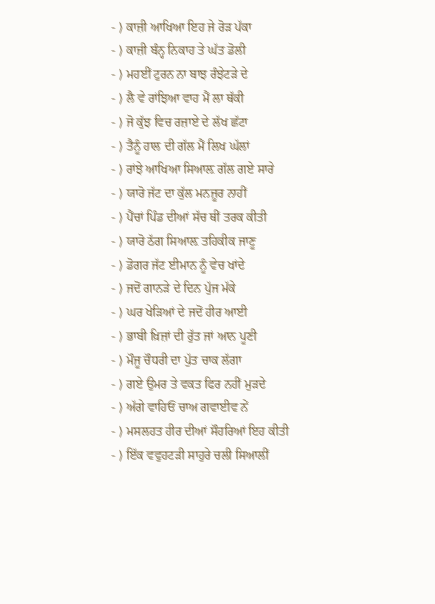- ⟩ ਕਾਜ਼ੀ ਆਖਿਆ ਇਹ ਜੇ ਰੋੜ ਪੱਕਾ
- ⟩ ਕਾਜ਼ੀ ਬੰਨ੍ਹ ਨਿਕਾਹ ਤੇ ਘੱਤ ਡੋਲੀ
- ⟩ ਮਹਈਂ ਟੁਰਨ ਨਾ ਬਾਝ ਰੰਝੇਟੜੇ ਦੇ
- ⟩ ਲੈ ਵੇ ਰਾਂਝਿਆ ਵਾਹ ਮੈਂ ਲਾ ਥੱਕੀ
- ⟩ ਜੋ ਕੁੱਝ ਵਿਚ ਰਜ਼ਾਏ ਦੇ ਲੱਖ ਛੱਟਾ
- ⟩ ਤੈਨੂੰ ਹਾਲ ਦੀ ਗੱਲ ਮੈਂ ਲਿਖ ਘੱਲਾਂ
- ⟩ ਰਾਂਝੇ ਆਖਿਆ ਸਿਆਲ਼ ਗੱਲ ਗਏ ਸਾਰੇ
- ⟩ ਯਾਰੋ ਜੱਟ ਦਾ ਕੁੱਲ ਮਨਜ਼ੂਰ ਨਾਹੀਂ
- ⟩ ਪੈਂਚਾਂ ਪਿੰਡ ਦੀਆਂ ਸੱਚ ਥੀਂ ਤਰਕ ਕੀਤੀ
- ⟩ ਯਾਰੋ ਠੱਗ ਸਿਆਲ਼ ਤਹਿਕੀਕ ਜਾਣੂ
- ⟩ ਡੋਗਰ ਜੱਟ ਈਮਾਨ ਨੂੰ ਵੇਚ ਖਾਂਦੇ
- ⟩ ਜਦੋਂ ਗਾਨੜੇ ਦੇ ਦਿਨ ਪੁੱਜ ਮੱਕੇ
- ⟩ ਘਰ ਖੇੜਿਆਂ ਦੇ ਜਦੋਂ ਹੀਰ ਆਈ
- ⟩ ਭਾਬੀ ਖ਼ਿਜ਼ਾਂ ਦੀ ਰੁੱਤ ਜਾਂ ਆਨ ਪੂਣੀ
- ⟩ ਮੌਜੂ ਚੌਧਰੀ ਦਾ ਪੁੱਤ ਚਾਕ ਲੱਗਾ
- ⟩ ਗਏ ਉਮਰ ਤੇ ਵਕਤ ਫਿਰ ਨਹੀਂ ਮੁੜਦੇ
- ⟩ ਅੱਗੇ ਵਾਹਿਓਂ ਚਾਅ ਗਵਾਈਵ ਨੇਂ
- ⟩ ਮਸਲਹਤ ਹੀਰ ਦੀਆਂ ਸੌਹਰਿਆਂ ਇਹ ਕੀਤੀ
- ⟩ ਇੱਕ ਵਵੁਹਟੜੀ ਸਾਹੁਰੇ ਚਲੀ ਸਿਆਲੀਂ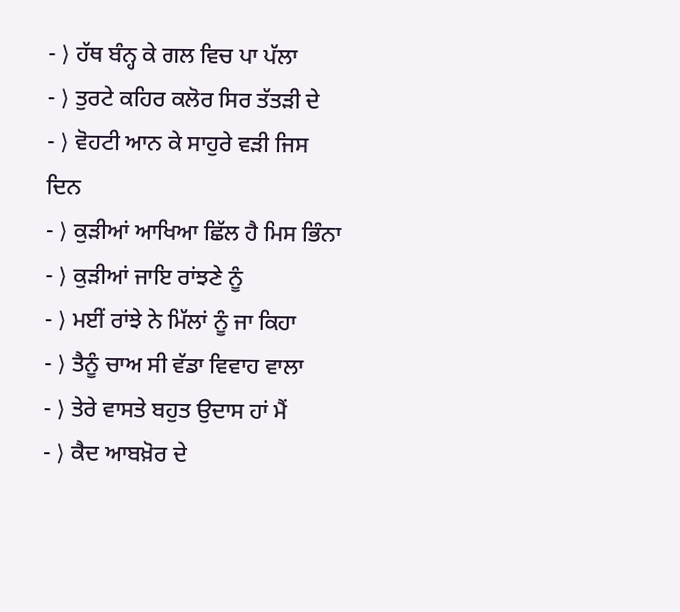- ⟩ ਹੱਥ ਬੰਨ੍ਹ ਕੇ ਗਲ ਵਿਚ ਪਾ ਪੱਲਾ
- ⟩ ਤੁਰਟੇ ਕਹਿਰ ਕਲੋਰ ਸਿਰ ਤੱਤੜੀ ਦੇ
- ⟩ ਵੋਹਟੀ ਆਨ ਕੇ ਸਾਹੁਰੇ ਵੜੀ ਜਿਸ ਦਿਨ
- ⟩ ਕੁੜੀਆਂ ਆਖਿਆ ਛਿੱਲ ਹੈ ਮਿਸ ਭਿੰਨਾ
- ⟩ ਕੁੜੀਆਂ ਜਾਇ ਰਾਂਝਣੇ ਨੂੰ
- ⟩ ਮਈਂ ਰਾਂਝੇ ਨੇ ਮਿੱਲਾਂ ਨੂੰ ਜਾ ਕਿਹਾ
- ⟩ ਤੈਨੂੰ ਚਾਅ ਸੀ ਵੱਡਾ ਵਿਵਾਹ ਵਾਲਾ
- ⟩ ਤੇਰੇ ਵਾਸਤੇ ਬਹੁਤ ਉਦਾਸ ਹਾਂ ਮੈਂ
- ⟩ ਕੈਦ ਆਬਖ਼ੋਰ ਦੇ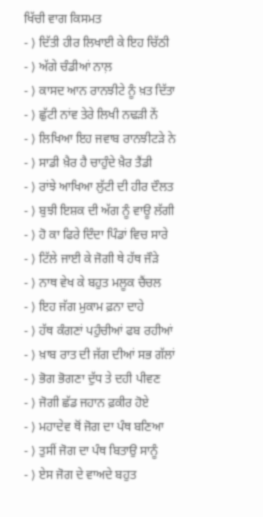ਖਿੱਚੀ ਵਾਗ ਕਿਸਮਤ
- ⟩ ਦਿੱਤੀ ਹੀਰ ਲਿਖਾਈ ਕੇ ਇਹ ਚਿੱਠੀ
- ⟩ ਅੱਗੇ ਚੰਡੀਆਂ ਨਾਲ਼
- ⟩ ਕਾਸਦ ਆਨ ਰਾਨਝੀਟੇ ਨੂੰ ਖ਼ਤ ਦਿੱਤਾ
- ⟩ ਛੁੱਟੀ ਨਾਂਵ ਤੇਰੇ ਲਿਖੀ ਨਢੜੀ ਨੇਂ
- ⟩ ਲਿਖਿਆ ਇਹ ਜਵਾਬ ਰਾਨਝੀਟੜੇ ਨੇ
- ⟩ ਸਾਡੀ ਖ਼ੈਰ ਹੈ ਚਾਹੁੰਦੇ ਖ਼ੈਰ ਤੈਂਡੀ
- ⟩ ਰਾਂਝੇ ਆਖਿਆ ਲੁੱਟੀ ਦੀ ਹੀਰ ਦੌਲਤ
- ⟩ ਬੁਝੀ ਇਸ਼ਕ ਦੀ ਅੱਗ ਨੂੰ ਵਾਊ ਲੱਗੀ
- ⟩ ਹੋ ਕਾ ਫਿਰੇ ਦਿੰਦਾ ਪਿੰਡਾਂ ਵਿਚ ਸਾਰੇ
- ⟩ ਟਿੱਲੇ ਜਾਈ ਕੇ ਜੋਗੀ ਥੇ ਹੱਥ ਜੌੜੇ
- ⟩ ਨਾਥ ਵੇਖ ਕੇ ਬਹੁਤ ਮਲੂਕ ਚੈਂਚਲ
- ⟩ ਇਹ ਜੱਗ ਮੁਕਾਮ ਫ਼ਨਾ ਦਾਹੇ
- ⟩ ਹੱਥ ਕੰਗਣਾਂ ਪਹੁੰਚੀਆਂ ਫਬ ਰਹੀਆਂ
- ⟩ ਖ਼ਾਬ ਰਾਤ ਦੀ ਜੱਗ ਦੀਆਂ ਸਭ ਗੱਲਾਂ
- ⟩ ਭੋਗ ਭੋਗਣਾ ਦੁੱਧ ਤੇ ਦਹੀ ਪੀਵਣ
- ⟩ ਜੋਗੀ ਛੱਡ ਜਹਾਨ ਫ਼ਕੀਰ ਹੋਏ
- ⟩ ਮਹਾਦੇਵ ਥੋਂ ਜੋਗ ਦਾ ਪੰਥ ਬਣਿਆ
- ⟩ ਤੁਸੀਂ ਜੋਗ ਦਾ ਪੰਥ ਬਿਤਾਉ ਸਾਨੂੰ
- ⟩ ਏਸ ਜੋਗ ਦੇ ਵਾਅਦੇ ਬਹੁਤ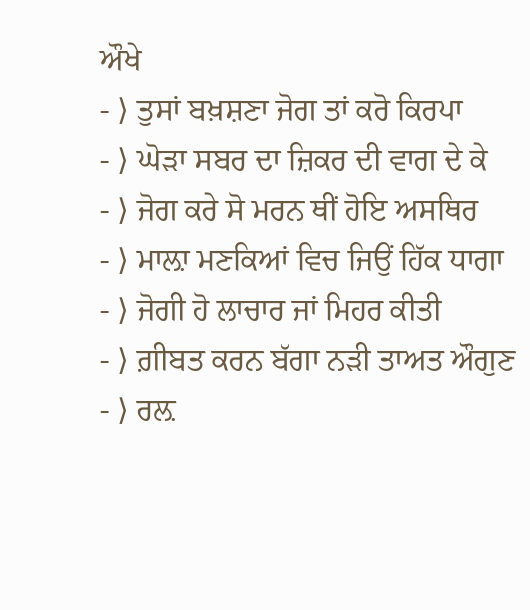ਔਖੇ
- ⟩ ਤੁਸਾਂ ਬਖ਼ਸ਼ਣਾ ਜੋਗ ਤਾਂ ਕਰੋ ਕਿਰਪਾ
- ⟩ ਘੋੜਾ ਸਬਰ ਦਾ ਜ਼ਿਕਰ ਦੀ ਵਾਗ ਦੇ ਕੇ
- ⟩ ਜੋਗ ਕਰੇ ਸੋ ਮਰਨ ਥੀਂ ਹੋਇ ਅਸਥਿਰ
- ⟩ ਮਾਲ਼ਾ ਮਣਕਿਆਂ ਵਿਚ ਜਿਉਂ ਹਿੱਕ ਧਾਗਾ
- ⟩ ਜੋਗੀ ਹੋ ਲਾਚਾਰ ਜਾਂ ਮਿਹਰ ਕੀਤੀ
- ⟩ ਗ਼ੀਬਤ ਕਰਨ ਬੱਗਾ ਨੜੀ ਤਾਅਤ ਔਗੁਣ
- ⟩ ਰਲ਼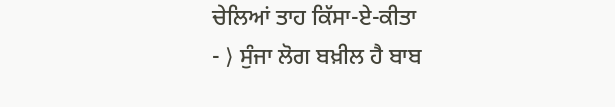ਚੇਲਿਆਂ ਤਾਹ ਕਿੱਸਾ-ਏ-ਕੀਤਾ
- ⟩ ਸੁੰਜਾ ਲੋਗ ਬਖ਼ੀਲ ਹੈ ਬਾਬ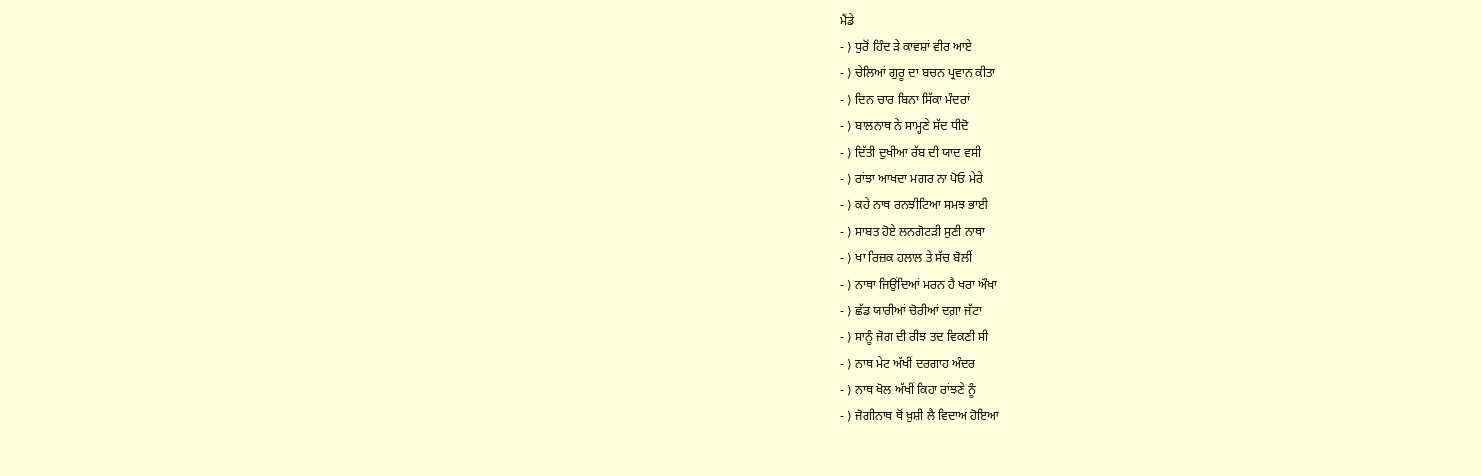ਮੈਂਡੇ
- ⟩ ਧੁਰੋਂ ਹਿੰਦ ੜੇ ਕਾਵਸ਼ਾਂ ਵੀਰ ਆਏ
- ⟩ ਚੇਲਿਆਂ ਗੁਰੂ ਦਾ ਬਚਨ ਪ੍ਰਵਾਨ ਕੀਤਾ
- ⟩ ਦਿਨ ਚਾਰ ਬਿਨਾ ਸਿੱਕਾ ਮੰਦਰਾਂ
- ⟩ ਬਾਲਨਾਥ ਨੇ ਸਾਮ੍ਹਣੇ ਸੱਦ ਧੀਦੋ
- ⟩ ਦਿੱਤੀ ਦੁਖੀਆ ਰੱਬ ਦੀ ਯਾਦ ਵਸੀ
- ⟩ ਰਾਂਝਾ ਆਖਦਾ ਮਗਰ ਨਾ ਪੋਓ ਮੇਰੇ
- ⟩ ਕਹੇ ਨਾਥ ਰਨਝੀਟਿਆ ਸਮਝ ਭਾਈ
- ⟩ ਸਾਬਤ ਹੋਏ ਲਨਗੋਟੜੀ ਸੁਣੀ ਨਾਥਾ
- ⟩ ਖਾ ਰਿਜ਼ਕ ਹਲਾਲ ਤੇ ਸੱਚ ਬੋਲੀਂ
- ⟩ ਨਾਥਾ ਜਿਉਂਦਿਆਂ ਮਰਨ ਹੈ ਖਰਾ ਔਖਾ
- ⟩ ਛੱਡ ਯਾਰੀਆਂ ਚੋਰੀਆਂ ਦਗ਼ਾ ਜੱਟਾ
- ⟩ ਸਾਨੂੰ ਜੋਗ ਦੀ ਰੀਝ ਤਦ ਵਿਕਣੀ ਸੀ
- ⟩ ਨਾਥ ਮੇਟ ਅੱਖੀਂ ਦਰਗਾਹ ਅੰਦਰ
- ⟩ ਨਾਥ ਖੋਲ ਅੱਖੀਂ ਕਿਹਾ ਰਾਂਝਣੇ ਨੂੰ
- ⟩ ਜੋਗੀਨਾਥ ਥੋਂ ਖ਼ੁਸ਼ੀ ਲੈ ਵਿਦਾਅ ਹੋਇਆ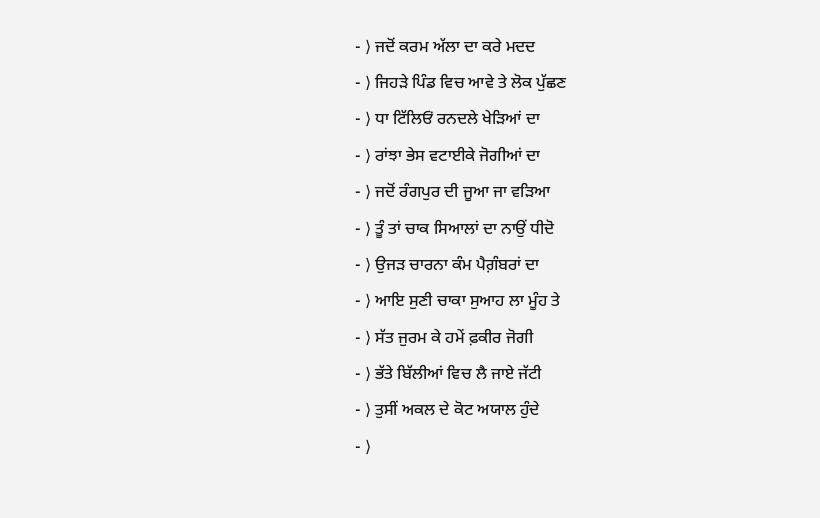- ⟩ ਜਦੋਂ ਕਰਮ ਅੱਲਾ ਦਾ ਕਰੇ ਮਦਦ
- ⟩ ਜਿਹੜੇ ਪਿੰਡ ਵਿਚ ਆਵੇ ਤੇ ਲੋਕ ਪੁੱਛਣ
- ⟩ ਧਾ ਟਿੱਲਿਓਂ ਰਨਦਲੇ ਖੇੜਿਆਂ ਦਾ
- ⟩ ਰਾਂਝਾ ਭੇਸ ਵਟਾਈਕੇ ਜੋਗੀਆਂ ਦਾ
- ⟩ ਜਦੋਂ ਰੰਗਪੁਰ ਦੀ ਜੂਆ ਜਾ ਵੜਿਆ
- ⟩ ਤੂੰ ਤਾਂ ਚਾਕ ਸਿਆਲਾਂ ਦਾ ਨਾਉਂ ਧੀਦੋ
- ⟩ ਉਜੜ ਚਾਰਨਾ ਕੰਮ ਪੈਗ਼ੰਬਰਾਂ ਦਾ
- ⟩ ਆਇ ਸੁਣੀ ਚਾਕਾ ਸੁਆਹ ਲਾ ਮੂੰਹ ਤੇ
- ⟩ ਸੱਤ ਜੁਰਮ ਕੇ ਹਮੇਂ ਫ਼ਕੀਰ ਜੋਗੀ
- ⟩ ਭੱਤੇ ਬਿੱਲੀਆਂ ਵਿਚ ਲੈ ਜਾਏ ਜੱਟੀ
- ⟩ ਤੁਸੀਂ ਅਕਲ ਦੇ ਕੋਟ ਅਯਾਲ ਹੁੰਦੇ
- ⟩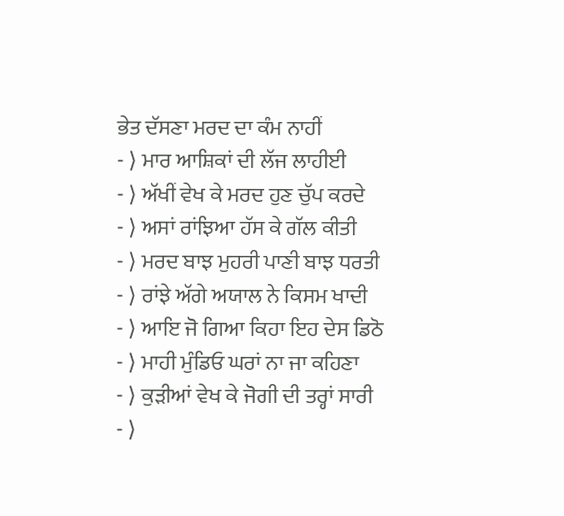ਭੇਤ ਦੱਸਣਾ ਮਰਦ ਦਾ ਕੰਮ ਨਾਹੀਂ
- ⟩ ਮਾਰ ਆਸ਼ਿਕਾਂ ਦੀ ਲੱਜ ਲਾਹੀਈ
- ⟩ ਅੱਖੀਂ ਵੇਖ ਕੇ ਮਰਦ ਹੁਣ ਚੁੱਪ ਕਰਦੇ
- ⟩ ਅਸਾਂ ਰਾਂਝਿਆ ਹੱਸ ਕੇ ਗੱਲ ਕੀਤੀ
- ⟩ ਮਰਦ ਬਾਝ ਮੁਹਰੀ ਪਾਣੀ ਬਾਝ ਧਰਤੀ
- ⟩ ਰਾਂਝੇ ਅੱਗੇ ਅਯਾਲ ਨੇ ਕਿਸਮ ਖਾਦੀ
- ⟩ ਆਇ ਜੋ ਗਿਆ ਕਿਹਾ ਇਹ ਦੇਸ ਡਿਠੋ
- ⟩ ਮਾਹੀ ਮੁੰਡਿਓ ਘਰਾਂ ਨਾ ਜਾ ਕਹਿਣਾ
- ⟩ ਕੁੜੀਆਂ ਵੇਖ ਕੇ ਜੋਗੀ ਦੀ ਤਰ੍ਹਾਂ ਸਾਰੀ
- ⟩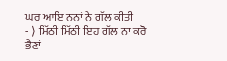ਘਰ ਆਇ ਨਨਾਂ ਨੇ ਗੱਲ ਕੀਤੀ
- ⟩ ਮਿੱਠੀ ਮਿੱਠੀ ਇਹ ਗੱਲ ਨਾ ਕਰੋ ਭੈਣਾਂ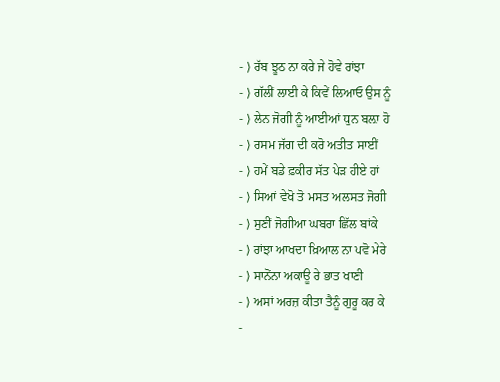- ⟩ ਰੱਬ ਝੂਠ ਨਾ ਕਰੇ ਜੇ ਹੋਵੇ ਰਾਂਝਾ
- ⟩ ਗੱਲੀਂ ਲਾਈ ਕੇ ਕਿਵੇਂ ਲਿਆਓ ਉਸ ਨੂੰ
- ⟩ ਲੇਨ ਜੋਗੀ ਨੂੰ ਆਈਆਂ ਧੁਨ ਬਲ਼ਾ ਹੋ
- ⟩ ਰਸਮ ਜੱਗ ਦੀ ਕਰੋ ਅਤੀਤ ਸਾਈਂ
- ⟩ ਹਮੇਂ ਬਡੇ ਫ਼ਕੀਰ ਸੱਤ ਪੇੜ ਹੀਏ ਹਾਂ
- ⟩ ਸਿਆਂ ਵੇਖੋ ਤੋ ਮਸਤ ਅਲਸਤ ਜੋਗੀ
- ⟩ ਸੁਣੀਂ ਜੋਗੀਆ ਘਬਰਾ ਛਿੱਲ ਬਾਂਕੇ
- ⟩ ਰਾਂਝਾ ਆਖਦਾ ਖ਼ਿਆਲ ਨਾ ਪਵੋ ਮੇਰੇ
- ⟩ ਸਾਨੋਂਨਾ ਅਕਾਊ ਰੇ ਭਾਤ ਖਾਣੀ
- ⟩ ਅਸਾਂ ਅਰਜ਼ ਕੀਤਾ ਤੈਨੂੰ ਗੁਰੂ ਕਰ ਕੇ
-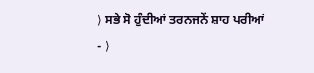⟩ ਸਭੇ ਸੋ ਹੁੰਦੀਆਂ ਤਰਨਜਨੇਂ ਸ਼ਾਹ ਪਰੀਆਂ
- ⟩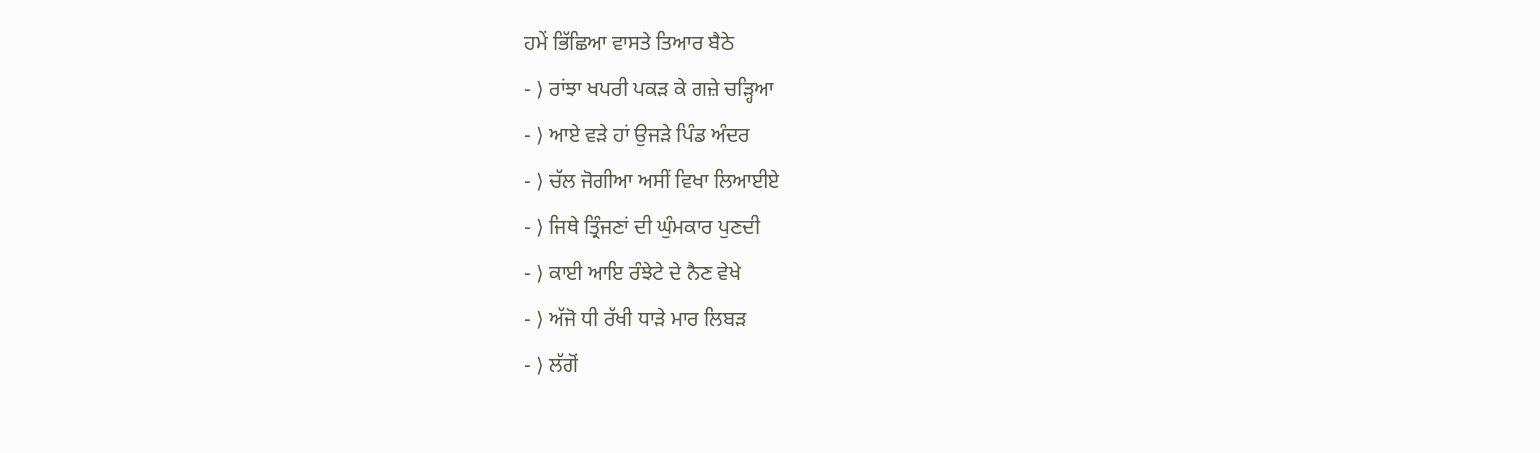ਹਮੇਂ ਭਿੱਛਿਆ ਵਾਸਤੇ ਤਿਆਰ ਬੈਠੇ
- ⟩ ਰਾਂਝਾ ਖਪਰੀ ਪਕੜ ਕੇ ਗਜ਼ੇ ਚੜ੍ਹਿਆ
- ⟩ ਆਏ ਵੜੇ ਹਾਂ ਉਜੜੇ ਪਿੰਡ ਅੰਦਰ
- ⟩ ਚੱਲ ਜੋਗੀਆ ਅਸੀਂ ਵਿਖਾ ਲਿਆਈਏ
- ⟩ ਜਿਥੇ ਤ੍ਰਿੰਜਣਾਂ ਦੀ ਘੁੰਮਕਾਰ ਪੁਣਦੀ
- ⟩ ਕਾਈ ਆਇ ਰੰਝੇਟੇ ਦੇ ਨੈਣ ਵੇਖੇ
- ⟩ ਅੱਜੋ ਧੀ ਰੱਖੀ ਧਾੜੇ ਮਾਰ ਲਿਬੜ
- ⟩ ਲੱਗੋਂ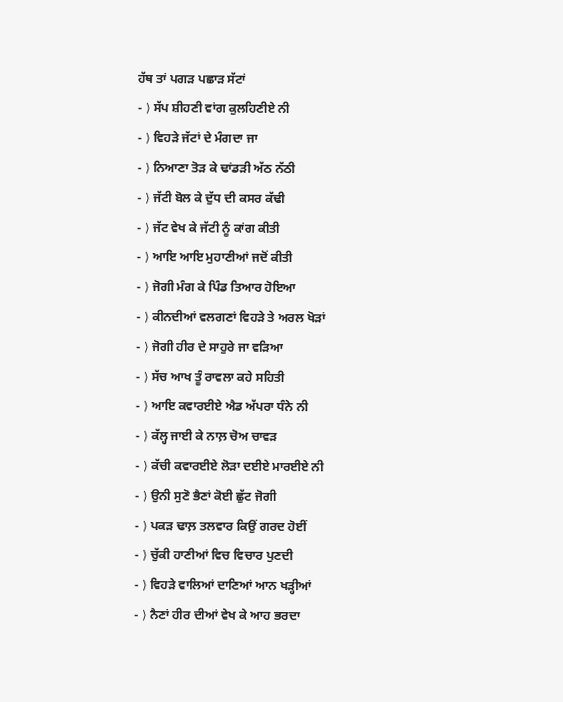ਹੱਥ ਤਾਂ ਪਗੜ ਪਛਾੜ ਸੱਟਾਂ
- ⟩ ਸੱਪ ਸ਼ੀਹਣੀ ਵਾਂਗ ਕੁਲਹਿਣੀਏ ਨੀ
- ⟩ ਵਿਹੜੇ ਜੱਟਾਂ ਦੇ ਮੰਗਦਾ ਜਾ
- ⟩ ਨਿਆਣਾ ਤੋੜ ਕੇ ਢਾਂਡੜੀ ਅੱਠ ਨੱਠੀ
- ⟩ ਜੱਟੀ ਬੋਲ ਕੇ ਦੁੱਧ ਦੀ ਕਸਰ ਕੱਢੀ
- ⟩ ਜੱਟ ਵੇਖ ਕੇ ਜੱਟੀ ਨੂੰ ਕਾਂਗ ਕੀਤੀ
- ⟩ ਆਇ ਆਇ ਮੁਹਾਣੀਆਂ ਜਦੋਂ ਕੀਤੀ
- ⟩ ਜੋਗੀ ਮੰਗ ਕੇ ਪਿੰਡ ਤਿਆਰ ਹੋਇਆ
- ⟩ ਕੀਨਦੀਆਂ ਵਲਗਣਾਂ ਵਿਹੜੇ ਤੇ ਅਰਲ ਖੋੜਾਂ
- ⟩ ਜੋਗੀ ਹੀਰ ਦੇ ਸਾਹੁਰੇ ਜਾ ਵੜਿਆ
- ⟩ ਸੱਚ ਆਖ ਤੂੰ ਰਾਵਲਾ ਕਹੇ ਸਹਿਤੀ
- ⟩ ਆਇ ਕਵਾਰਈਏ ਐਡ ਅੱਪਰਾ ਧੰਨੇ ਨੀ
- ⟩ ਕੱਲ੍ਹ ਜਾਈ ਕੇ ਨਾਲ਼ ਚੋਅ ਚਾਵੜ
- ⟩ ਕੱਚੀ ਕਵਾਰਈਏ ਲੋੜਾ ਦਈਏ ਮਾਰਈਏ ਨੀ
- ⟩ ਉਨੀ ਸੁਣੋ ਭੈਣਾਂ ਕੋਈ ਛੁੱਟ ਜੋਗੀ
- ⟩ ਪਕੜ ਢਾਲ਼ ਤਲਵਾਰ ਕਿਉਂ ਗਰਦ ਹੋਈਂ
- ⟩ ਚੁੱਕੀ ਹਾਣੀਆਂ ਵਿਚ ਵਿਚਾਰ ਪੁਣਦੀ
- ⟩ ਵਿਹੜੇ ਵਾਲਿਆਂ ਦਾਣਿਆਂ ਆਨ ਖੜ੍ਹੀਆਂ
- ⟩ ਨੈਣਾਂ ਹੀਰ ਦੀਆਂ ਵੇਖ ਕੇ ਆਹ ਭਰਦਾ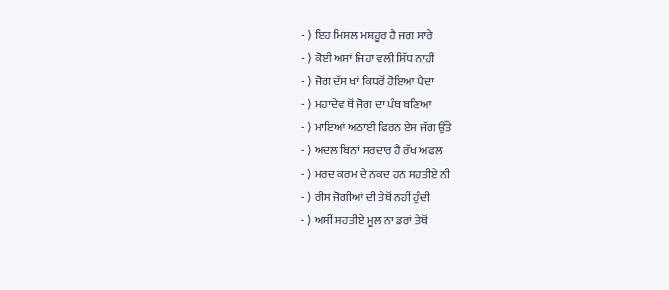- ⟩ ਇਹ ਮਿਸਲ ਮਸ਼ਹੂਰ ਹੈ ਜਗ ਸਾਰੇ
- ⟩ ਕੋਈ ਅਸਾਂ ਜਿਹਾ ਵਲੀ ਸਿੱਧ ਨਾਹੀਂ
- ⟩ ਜੋਗ ਦੱਸ ਖਾਂ ਕਿਧਰੋਂ ਹੋਇਆ ਪੈਦਾ
- ⟩ ਮਹਾਦੇਵ ਥੋਂ ਜੋਗ ਦਾ ਪੰਥ ਬਣਿਆ
- ⟩ ਮਾਇਆਂ ਅਠਾਈ ਫਿਰਨ ਏਸ ਜੱਗ ਉੱਤੇ
- ⟩ ਅਦਲ ਬਿਨਾਂ ਸਰਦਾਰ ਹੈ ਰੱਖ ਅਫਲ
- ⟩ ਮਰਦ ਕਰਮ ਦੇ ਨਕਦ ਹਨ ਸਹਤੀਏ ਨੀ
- ⟩ ਰੀਸ ਜੋਗੀਆਂ ਦੀ ਤੇਥੋਂ ਨਹੀਂ ਹੁੰਦੀ
- ⟩ ਅਸੀਂ ਸਹਤੀਏ ਮੂਲ ਨਾ ਡਰਾਂ ਤੇਥੋਂ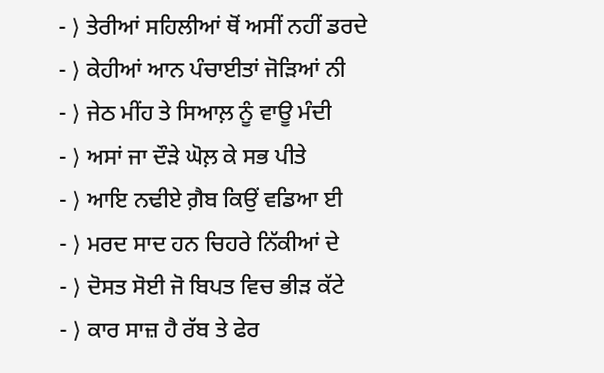- ⟩ ਤੇਰੀਆਂ ਸਹਿਲੀਆਂ ਥੋਂ ਅਸੀਂ ਨਹੀਂ ਡਰਦੇ
- ⟩ ਕੇਹੀਆਂ ਆਨ ਪੰਚਾਈਤਾਂ ਜੋੜਿਆਂ ਨੀ
- ⟩ ਜੇਠ ਮੀਂਹ ਤੇ ਸਿਆਲ਼ ਨੂੰ ਵਾਊ ਮੰਦੀ
- ⟩ ਅਸਾਂ ਜਾ ਦੌੜੇ ਘੋਲ਼ ਕੇ ਸਭ ਪੀਤੇ
- ⟩ ਆਇ ਨਢੀਏ ਗ਼ੈਬ ਕਿਉਂ ਵਡਿਆ ਈ
- ⟩ ਮਰਦ ਸਾਦ ਹਨ ਚਿਹਰੇ ਨਿੱਕੀਆਂ ਦੇ
- ⟩ ਦੋਸਤ ਸੋਈ ਜੋ ਬਿਪਤ ਵਿਚ ਭੀੜ ਕੱਟੇ
- ⟩ ਕਾਰ ਸਾਜ਼ ਹੈ ਰੱਬ ਤੇ ਫੇਰ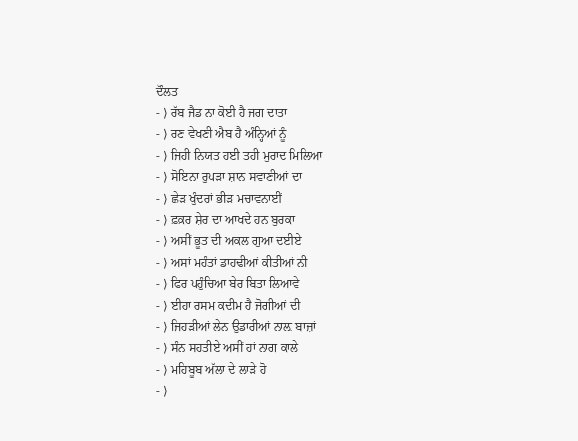ਦੌਲਤ
- ⟩ ਰੱਬ ਜੈਡ ਨਾ ਕੋਈ ਹੈ ਜਗ ਦਾਤਾ
- ⟩ ਰਣ ਵੇਖਣੀ ਐਬ ਹੈ ਅੰਨ੍ਹਿਆਂ ਨੂੰ
- ⟩ ਜਿਹੀ ਨਿਯਤ ਹਈ ਤਹੀ ਮੁਰਾਦ ਮਿਲਿਆ
- ⟩ ਸੋਇਨਾ ਰੁਪੜਾ ਸ਼ਾਨ ਸਵਾਣੀਆਂ ਦਾ
- ⟩ ਛੇੜ ਖੁੰਦਰਾਂ ਭੀੜ ਮਚਾਵਨਾਈਂ
- ⟩ ਫ਼ਕ਼ਰ ਸ਼ੇਰ ਦਾ ਆਖਦੇ ਹਨ ਬੁਰਕਾ
- ⟩ ਅਸੀਂ ਭੂਤ ਦੀ ਅਕਲ ਗੁਆ ਦਈਏ
- ⟩ ਅਸਾਂ ਮਹੰਤਾਂ ਡਾਹਢੀਆਂ ਕੀਤੀਆਂ ਨੀ
- ⟩ ਫਿਰ ਪਹੁੰਚਿਆ ਬੇਰ ਬਿਤਾ ਲਿਆਵੇ
- ⟩ ਈਹਾ ਰਸਮ ਕਦੀਮ ਹੈ ਜੋਗੀਆਂ ਦੀ
- ⟩ ਜਿਹੜੀਆਂ ਲੇਨ ਉਡਾਰੀਆਂ ਨਾਲ਼ ਬਾਜ਼ਾਂ
- ⟩ ਸੰਨ ਸਹਤੀਏ ਅਸੀਂ ਹਾਂ ਨਾਗ ਕਾਲੇ
- ⟩ ਮਹਿਬੂਬ ਅੱਲਾ ਦੇ ਲਾਡ਼ੇ ਹੋ
- ⟩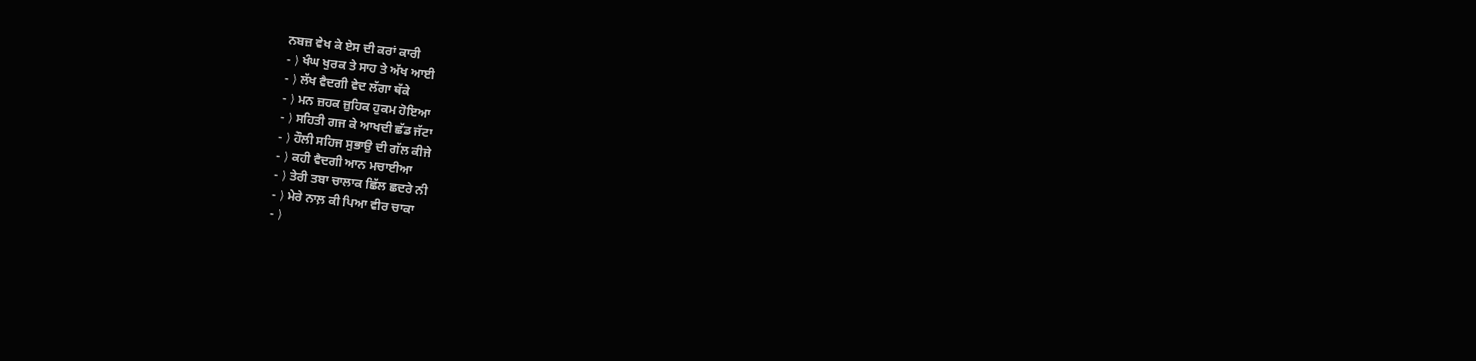ਨਬਜ਼ ਵੇਖ ਕੇ ਏਸ ਦੀ ਕਰਾਂ ਕਾਰੀ
- ⟩ ਖੰਘ ਖੁਰਕ ਤੇ ਸਾਹ ਤੇ ਅੱਖ ਆਈ
- ⟩ ਲੱਖ ਵੈਦਗੀ ਵੇਦ ਲੱਗਾ ਥੱਕੇ
- ⟩ ਮਨ ਜ਼ਹਕ ਜ਼ੁਹਿਕ ਹੁਕਮ ਹੋਇਆ
- ⟩ ਸਹਿਤੀ ਗਜ ਕੇ ਆਖਦੀ ਛੱਡ ਜੱਟਾ
- ⟩ ਹੌਲੀ ਸਹਿਜ ਸੁਭਾਉ ਦੀ ਗੱਲ ਕੀਜੇ
- ⟩ ਕਹੀ ਵੈਦਗੀ ਆਨ ਮਚਾਈਆ
- ⟩ ਤੇਰੀ ਤਬਾ ਚਾਲਾਕ ਛਿੱਲ ਛਦਰੇ ਨੀ
- ⟩ ਮੇਰੇ ਨਾਲ਼ ਕੀ ਪਿਆ ਵੀਰ ਚਾਕਾ
- ⟩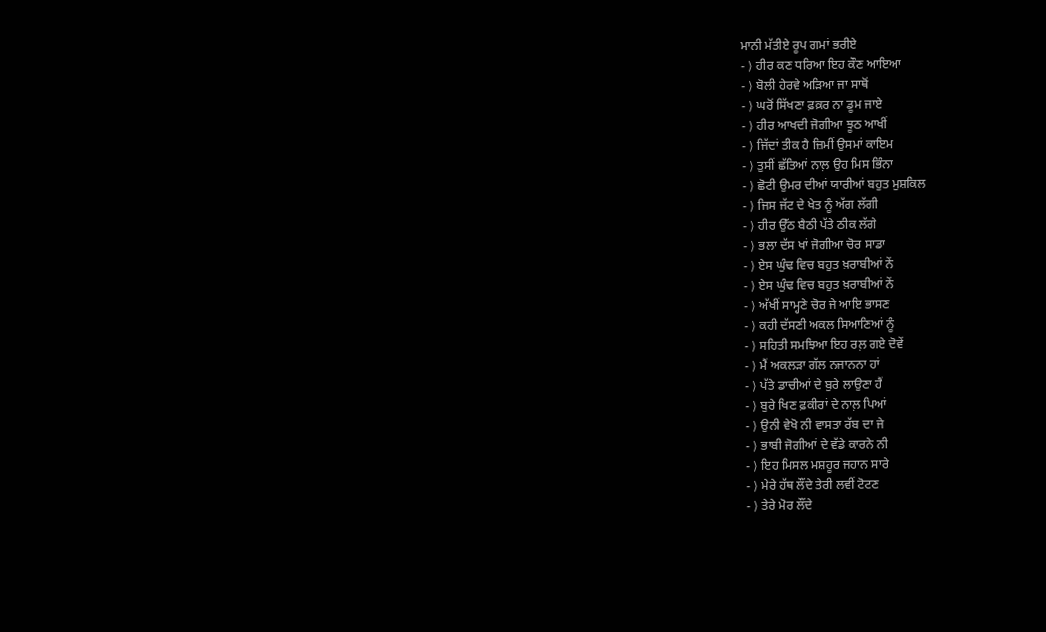ਮਾਨੀ ਮੱਤੀਏ ਰੂਪ ਗਮਾਂ ਭਰੀਏ
- ⟩ ਹੀਰ ਕਣ ਧਰਿਆ ਇਹ ਕੌਣ ਆਇਆ
- ⟩ ਬੋਲੀ ਹੇਰਵੇ ਅੜਿਆ ਜਾ ਸਾਥੋਂ
- ⟩ ਘਰੋਂ ਸਿੱਖਣਾ ਫ਼ਕ਼ਰ ਨਾ ਡੂਮ ਜਾਏ
- ⟩ ਹੀਰ ਆਖਦੀ ਜੋਗੀਆ ਝੂਠ ਆਖੀਂ
- ⟩ ਜਿੱਦਾਂ ਤੀਕ ਹੈ ਜ਼ਿਮੀਂ ਉਸਮਾਂ ਕਾਇਮ
- ⟩ ਤੁਸੀਂ ਛੱਤਿਆਂ ਨਾਲ਼ ਉਹ ਮਿਸ ਭਿੰਨਾ
- ⟩ ਛੋਟੀ ਉਮਰ ਦੀਆਂ ਯਾਰੀਆਂ ਬਹੁਤ ਮੁਸ਼ਕਿਲ
- ⟩ ਜਿਸ ਜੱਟ ਦੇ ਖੇਤ ਨੂੰ ਅੱਗ ਲੱਗੀ
- ⟩ ਹੀਰ ਉੱਠ ਬੈਠੀ ਪੱਤੇ ਠੀਕ ਲੱਗੇ
- ⟩ ਭਲਾ ਦੱਸ ਖਾਂ ਜੋਗੀਆ ਚੋਰ ਸਾਡਾ
- ⟩ ਏਸ ਘੁੰਢ ਵਿਚ ਬਹੁਤ ਖ਼ਰਾਬੀਆਂ ਨੇਂ
- ⟩ ਏਸ ਘੁੰਢ ਵਿਚ ਬਹੁਤ ਖ਼ਰਾਬੀਆਂ ਨੇਂ
- ⟩ ਅੱਖੀਂ ਸਾਮ੍ਹਣੇ ਚੋਰ ਜੇ ਆਇ ਭਾਸਣ
- ⟩ ਕਹੀ ਦੱਸਣੀ ਅਕਲ ਸਿਆਣਿਆਂ ਨੂੰ
- ⟩ ਸਹਿਤੀ ਸਮਝਿਆ ਇਹ ਰਲ਼ ਗਏ ਦੋਵੇਂ
- ⟩ ਮੈਂ ਅਕਲੜਾ ਗੱਲ ਨਜਾਨਨਾ ਹਾਂ
- ⟩ ਪੱਤੇ ਡਾਚੀਆਂ ਦੇ ਬੁਰੇ ਲਾਉਣਾ ਹੈਂ
- ⟩ ਬੁਰੇ ਖਿਣ ਫ਼ਕੀਰਾਂ ਦੇ ਨਾਲ਼ ਪਿਆਂ
- ⟩ ਉਨੀ ਵੇਖੋ ਨੀ ਵਾਸਤਾ ਰੱਬ ਦਾ ਜੇ
- ⟩ ਭਾਬੀ ਜੋਗੀਆਂ ਦੇ ਵੱਡੇ ਕਾਰਨੇ ਨੀ
- ⟩ ਇਹ ਮਿਸਲ ਮਸ਼ਹੂਰ ਜਹਾਨ ਸਾਰੇ
- ⟩ ਮੇਰੇ ਹੱਥ ਲੌਂਦੇ ਤੇਰੀ ਲਵੀਂ ਟੋਟਣ
- ⟩ ਤੇਰੇ ਮੋਰ ਲੌਂਦੇ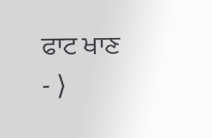ਫਾਟ ਖਾਣ
- ⟩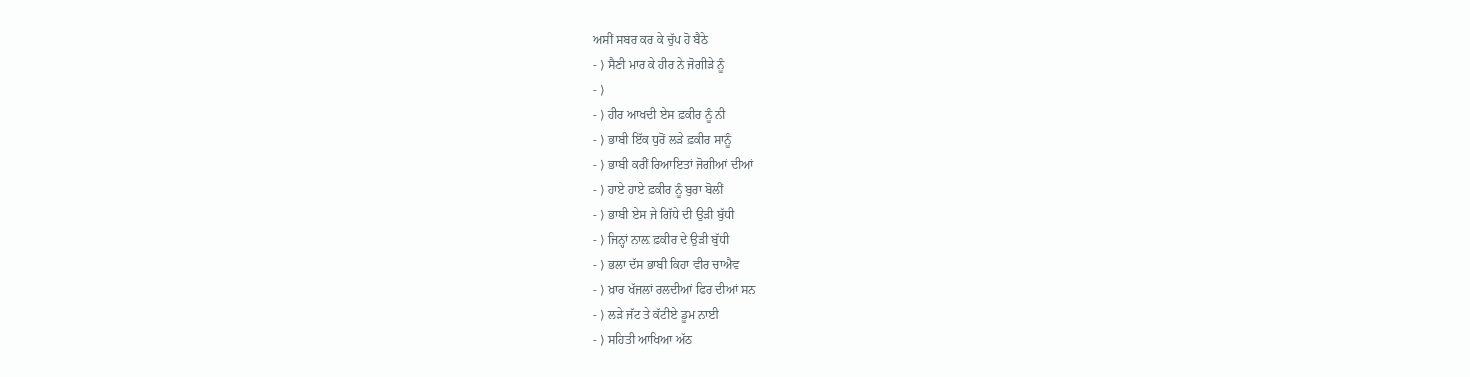ਅਸੀਂ ਸਬਰ ਕਰ ਕੇ ਚੁੱਪ ਹੋ ਬੈਠੇ
- ⟩ ਸੈਣੀ ਮਾਰ ਕੇ ਹੀਰ ਨੇ ਜੋਗੀੜੇ ਨੂੰ
- ⟩
- ⟩ ਹੀਰ ਆਖਦੀ ਏਸ ਫ਼ਕੀਰ ਨੂੰ ਨੀ
- ⟩ ਭਾਬੀ ਇੱਕ ਧੁਰੋਂ ਲੜੇ ਫ਼ਕੀਰ ਸਾਨੂੰ
- ⟩ ਭਾਬੀ ਕਰੀਂ ਰਿਆਇਤਾਂ ਜੋਗੀਆਂ ਦੀਆਂ
- ⟩ ਹਾਏ ਹਾਏ ਫ਼ਕੀਰ ਨੂੰ ਬੁਰਾ ਬੋਲੀਂ
- ⟩ ਭਾਬੀ ਏਸ ਜੇ ਗਿੱਧੇ ਦੀ ਉੜੀ ਬੁੱਧੀ
- ⟩ ਜਿਨ੍ਹਾਂ ਨਾਲ਼ ਫ਼ਕੀਰ ਦੇ ਉੜੀ ਬੁੱਧੀ
- ⟩ ਭਲਾ ਦੱਸ ਭਾਬੀ ਕਿਹਾ ਵੀਰ ਚਾਐਵ
- ⟩ ਖ਼ਾਰ ਖੱਜਲਾਂ ਰਲਦੀਆਂ ਫਿਰ ਦੀਆਂ ਸਨ
- ⟩ ਲੜੇ ਜੱਟ ਤੇ ਕੱਟੀਏ ਡੂਮ ਨਾਈ
- ⟩ ਸਹਿਤੀ ਆਖਿਆ ਅੱਠ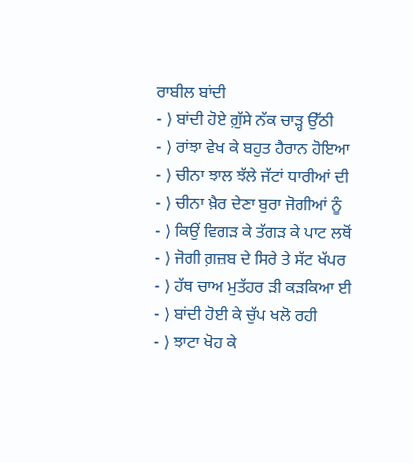ਰਾਬੀਲ ਬਾਂਦੀ
- ⟩ ਬਾਂਦੀ ਹੋਏ ਗ਼ੁੱਸੇ ਨੱਕ ਚਾੜ੍ਹ ਉੱਠੀ
- ⟩ ਰਾਂਝਾ ਵੇਖ ਕੇ ਬਹੁਤ ਹੈਰਾਨ ਹੋਇਆ
- ⟩ ਚੀਨਾ ਝਾਲ ਝੱਲੇ ਜੱਟਾਂ ਧਾਰੀਆਂ ਦੀ
- ⟩ ਚੀਨਾ ਖ਼ੈਰ ਦੇਣਾ ਬੁਰਾ ਜੋਗੀਆਂ ਨੂੰ
- ⟩ ਕਿਉਂ ਵਿਗੜ ਕੇ ਤੱਗੜ ਕੇ ਪਾਟ ਲਥੋਂ
- ⟩ ਜੋਗੀ ਗ਼ਜ਼ਬ ਦੇ ਸਿਰੇ ਤੇ ਸੱਟ ਖੱਪਰ
- ⟩ ਹੱਥ ਚਾਅ ਮੁਤੱਹਰ ੜੀ ਕੜਕਿਆ ਈ
- ⟩ ਬਾਂਦੀ ਹੋਈ ਕੇ ਚੁੱਪ ਖਲੋ ਰਹੀ
- ⟩ ਝਾਟਾ ਖੋਹ ਕੇ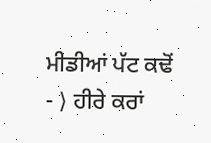ਮੀਡੀਆਂ ਪੱਟ ਕਢੋਂ
- ⟩ ਹੀਰੇ ਕਰਾਂ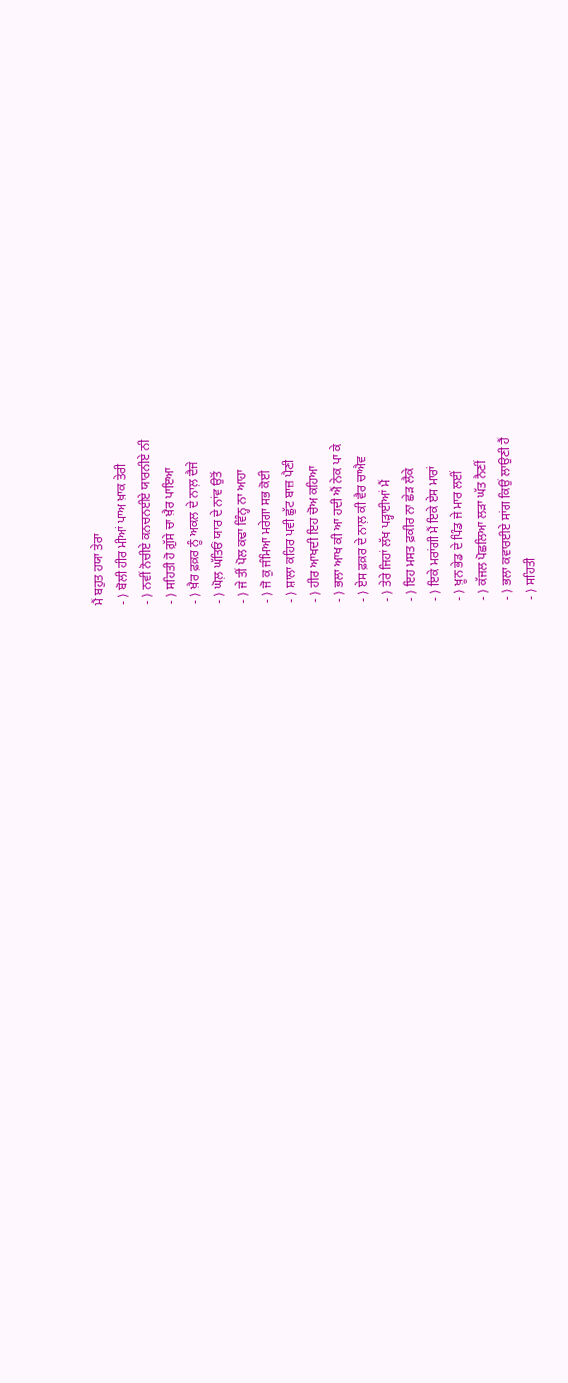ਮੈਂ ਬਹੁਤ ਹਯਾ ਤੇਰਾ
- ⟩ ਬੋਲੀ ਹੀਰ ਮੀਆਂ ਪਾਅ ਖ਼ਾਕ ਤੇਰੀ
- ⟩ ਨਵੀਂ ਨੋਚੀਏ ਕਨਚਨਈਏ ਯਾਰਨੀਏ ਨੀ
- ⟩ ਸਹਿਤੀ ਹੋ ਗ਼ੁੱਸੇ ਚਾ ਖ਼ੈਰ ਪਾਇਆ
- ⟩ ਖ਼ੈਰ ਫ਼ਕ਼ਰ ਨੂੰ ਅਕਲ ਦੇ ਨਾਲ਼ ਦੈਜੇ
- ⟩ ਘੋਲ਼ ਘੱਤਿਓਂ ਯਾਰ ਦੇ ਨਾਂਵ ਉਤੋਂ
- ⟩ ਜੇ ਤੀਂ ਪੋਲ ਕਢਾ ਵਿੰਨ੍ਹ ਨਾ ਆਹਾ
- ⟩ ਜੋ ਕੁ ਜੰਮਿਆ ਮਰੇਗਾ ਸਭ ਕੋਈ
- ⟩ ਸ਼ਾਲਾ ਕਹਿਰ ਪਵੀ ਛੁੱਟ ਬਾਜ਼ ਪੈਣੀ
- ⟩ ਹੀਰ ਆਖਦੀ ਇਹ ਚੋਅ ਕਹਿਆ
- ⟩ ਭਲਾ ਆਖ ਕੀ ਆ ਹਦੀ ਐਂ ਨੇਕ ਪਾ ਕੇ
- ⟩ ਏਸ ਫ਼ਕ਼ਰ ਦੇ ਨਾਲ਼ ਕੀ ਵੈਰ ਚਾਐਵ
- ⟩ ਤੇਰੇ ਜਿਹਾਂ ਲੱਖ ਪੜ੍ਹਾਈਆਂ ਮੈਂ
- ⟩ ਇਹ ਮਸਤ ਫ਼ਕੀਰ ਨਾ ਛੇੜ ਲੈਕੇ
- ⟩ ਇਕੇ ਮਰਾਂਗੀ ਮੈਂ ਇਕੇ ਏਸ ਮਾਰਾਂ
- ⟩ ਖ਼ੂਨ ਭੇਡ ਦੇ ਪਿੰਡ ਜੇ ਮਾਰ ਲਈਂ
- ⟩ ਕੱਜਲ ਪੋਛਲਿਆ ਲੜਾ ਘੱਤ ਨੈਣੀਂ
- ⟩ ਭਲਾ ਕਵਾਰਈਏ ਸਾਂਗ ਕਿਉਂ ਲਾਉਣੀ ਹੈਂ
- ⟩ ਸਹਿਤੀ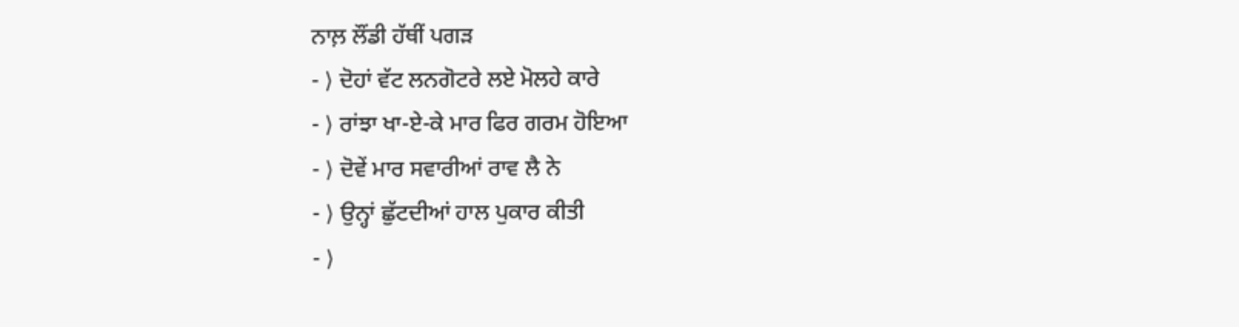ਨਾਲ਼ ਲੌਂਡੀ ਹੱਥੀਂ ਪਗੜ
- ⟩ ਦੋਹਾਂ ਵੱਟ ਲਨਗੋਟਰੇ ਲਏ ਮੋਲਹੇ ਕਾਰੇ
- ⟩ ਰਾਂਝਾ ਖਾ-ਏ-ਕੇ ਮਾਰ ਫਿਰ ਗਰਮ ਹੋਇਆ
- ⟩ ਦੋਵੇਂ ਮਾਰ ਸਵਾਰੀਆਂ ਰਾਵ ਲੈ ਨੇ
- ⟩ ਉਨ੍ਹਾਂ ਛੁੱਟਦੀਆਂ ਹਾਲ ਪੁਕਾਰ ਕੀਤੀ
- ⟩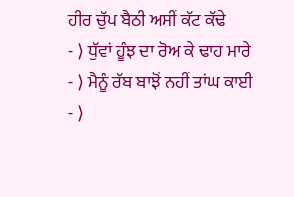ਹੀਰ ਚੁੱਪ ਬੈਠੀ ਅਸੀਂ ਕੱਟ ਕੱਢੇ
- ⟩ ਧੁੱਵਾਂ ਹੂੰਝ ਦਾ ਰੋਅ ਕੇ ਢਾਹ ਮਾਰੇ
- ⟩ ਮੈਨੂੰ ਰੱਬ ਬਾਝੋਂ ਨਹੀਂ ਤਾਂਘ ਕਾਈ
- ⟩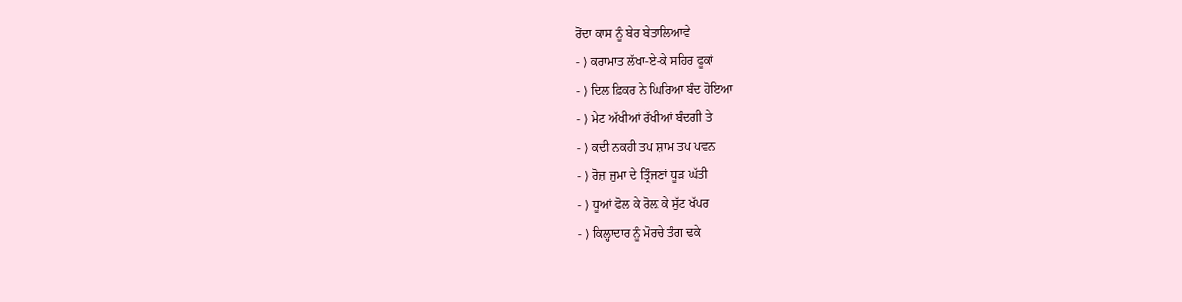ਰੋਂਦਾ ਕਾਸ ਨੂੰ ਬੇਰ ਬੇਤਾਲਿਆਵੇ
- ⟩ ਕਰਾਮਾਤ ਲੱਖਾ-ਏ-ਕੇ ਸਹਿਰ ਫੂਕਾਂ
- ⟩ ਦਿਲ ਫ਼ਿਕਰ ਨੇ ਘਿਰਿਆ ਬੰਦ ਹੋਇਆ
- ⟩ ਮੇਟ ਅੱਖੀਆਂ ਰੱਖੀਆਂ ਬੰਦਗੀ ਤੇ
- ⟩ ਕਦੀ ਨਕਹੀ ਤਪ ਸ਼ਾਮ ਤਪ ਪਵਨ
- ⟩ ਰੋਜ਼ ਜੁਮਾ ਦੇ ਤ੍ਰਿੰਜਣਾਂ ਧੂੜ ਘੱਤੀ
- ⟩ ਧੂਆਂ ਫੋਲ ਕੇ ਰੋਲ਼ ਕੇ ਸੁੱਟ ਖੱਪਰ
- ⟩ ਕਿਲ੍ਹਾਦਾਰ ਨੂੰ ਮੋਰਚੇ ਤੰਗ ਢਕੇ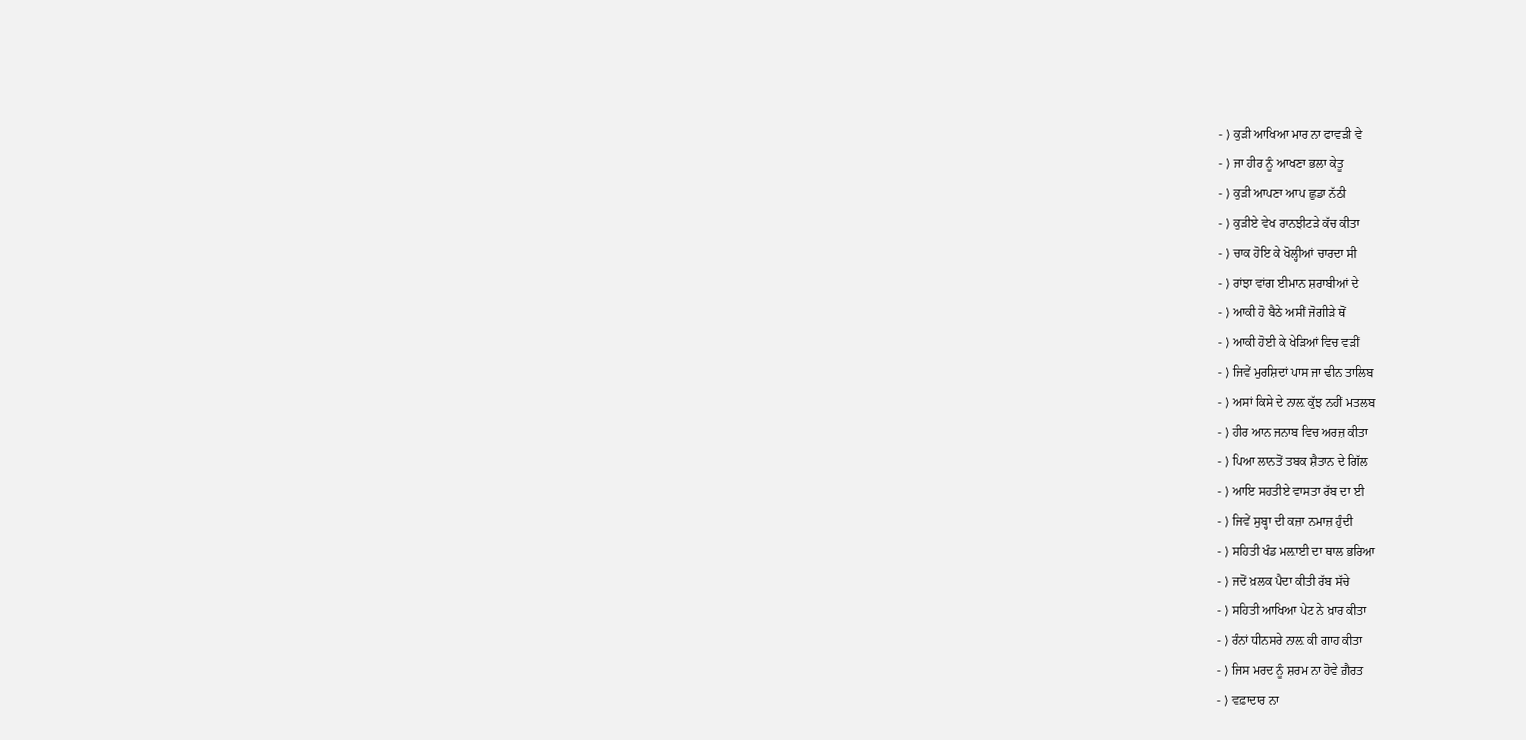- ⟩ ਕੁੜੀ ਆਖਿਆ ਮਾਰ ਨਾ ਫਾਵੜੀ ਵੇ
- ⟩ ਜਾ ਹੀਰ ਨੂੰ ਆਖਣਾ ਭਲਾ ਕੇਤੂ
- ⟩ ਕੁੜੀ ਆਪਣਾ ਆਪ ਛੁਡਾ ਨੱਠੀ
- ⟩ ਕੁੜੀਏ ਵੇਖ ਰਾਨਝੀਟੜੇ ਕੱਚ ਕੀਤਾ
- ⟩ ਚਾਕ ਹੋਇ ਕੇ ਖੋਲ੍ਹੀਆਂ ਚਾਰਦਾ ਸੀ
- ⟩ ਰਾਂਝਾ ਵਾਂਗ ਈਮਾਨ ਸ਼ਰਾਬੀਆਂ ਦੇ
- ⟩ ਆਕੀ ਹੋ ਬੈਠੇ ਅਸੀਂ ਜੋਗੀੜੇ ਥੋਂ
- ⟩ ਆਕੀ ਹੋਈ ਕੇ ਖੇੜਿਆਂ ਵਿਚ ਵੜੀਂ
- ⟩ ਜਿਵੇਂ ਮੁਰਸ਼ਿਦਾਂ ਪਾਸ ਜਾ ਢੀਨ ਤਾਲਿਬ
- ⟩ ਅਸਾਂ ਕਿਸੇ ਦੇ ਨਾਲ਼ ਕੁੱਝ ਨਹੀਂ ਮਤਲਬ
- ⟩ ਹੀਰ ਆਨ ਜਨਾਬ ਵਿਚ ਅਰਜ਼ ਕੀਤਾ
- ⟩ ਪਿਆ ਲਾਨਤੋਂ ਤਬਕ ਸ਼ੈਤਾਨ ਦੇ ਗਿੱਲ
- ⟩ ਆਇ ਸਹਤੀਏ ਵਾਸਤਾ ਰੱਬ ਦਾ ਈ
- ⟩ ਜਿਵੇਂ ਸੁਬ੍ਹਾ ਦੀ ਕਜ਼ਾ ਨਮਾਜ਼ ਹੁੰਦੀ
- ⟩ ਸਹਿਤੀ ਖੰਡ ਮਲ਼ਾਈ ਦਾ ਥਾਲ ਭਰਿਆ
- ⟩ ਜਦੋਂ ਖ਼ਲਕ ਪੈਦਾ ਕੀਤੀ ਰੱਬ ਸੱਚੇ
- ⟩ ਸਹਿਤੀ ਆਖਿਆ ਪੇਟ ਨੇ ਖ਼ਾਰ ਕੀਤਾ
- ⟩ ਰੰਨਾਂ ਧੀਨਸਰੇ ਨਾਲ਼ ਕੀ ਗਾਹ ਕੀਤਾ
- ⟩ ਜਿਸ ਮਰਦ ਨੂੰ ਸ਼ਰਮ ਨਾ ਹੋਵੇ ਗ਼ੈਰਤ
- ⟩ ਵਫ਼ਾਦਾਰ ਨਾ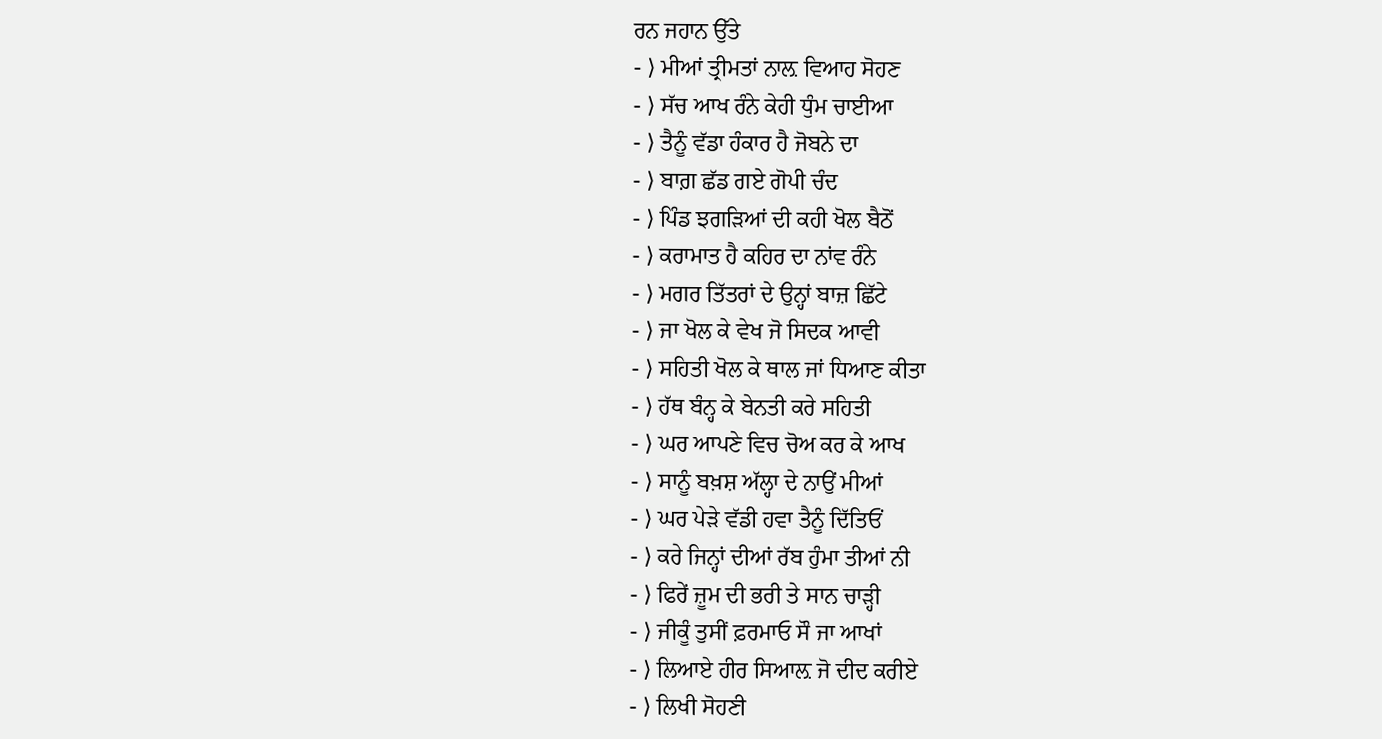ਰਨ ਜਹਾਨ ਉੱਤੇ
- ⟩ ਮੀਆਂ ਤ੍ਰੀਮਤਾਂ ਨਾਲ਼ ਵਿਆਹ ਸੋਹਣ
- ⟩ ਸੱਚ ਆਖ ਰੰਨੇ ਕੇਹੀ ਧੁੰਮ ਚਾਈਆ
- ⟩ ਤੈਨੂੰ ਵੱਡਾ ਹੰਕਾਰ ਹੈ ਜੋਬਨੇ ਦਾ
- ⟩ ਬਾਗ਼ ਛੱਡ ਗਏ ਗੋਪੀ ਚੰਦ
- ⟩ ਪਿੰਡ ਝਗੜਿਆਂ ਦੀ ਕਹੀ ਖੋਲ ਬੈਠੋਂ
- ⟩ ਕਰਾਮਾਤ ਹੈ ਕਹਿਰ ਦਾ ਨਾਂਵ ਰੰਨੇ
- ⟩ ਮਗਰ ਤਿੱਤਰਾਂ ਦੇ ਉਨ੍ਹਾਂ ਬਾਜ਼ ਛਿੱਟੇ
- ⟩ ਜਾ ਖੋਲ ਕੇ ਵੇਖ ਜੋ ਸਿਦਕ ਆਵੀ
- ⟩ ਸਹਿਤੀ ਖੋਲ ਕੇ ਥਾਲ ਜਾਂ ਧਿਆਣ ਕੀਤਾ
- ⟩ ਹੱਥ ਬੰਨ੍ਹ ਕੇ ਬੇਨਤੀ ਕਰੇ ਸਹਿਤੀ
- ⟩ ਘਰ ਆਪਣੇ ਵਿਚ ਚੋਅ ਕਰ ਕੇ ਆਖ
- ⟩ ਸਾਨੂੰ ਬਖ਼ਸ਼ ਅੱਲ੍ਹਾ ਦੇ ਨਾਉਂ ਮੀਆਂ
- ⟩ ਘਰ ਪੇੜੇ ਵੱਡੀ ਹਵਾ ਤੈਨੂੰ ਦਿੱਤਿਓਂ
- ⟩ ਕਰੇ ਜਿਨ੍ਹਾਂ ਦੀਆਂ ਰੱਬ ਹੁੰਮਾ ਤੀਆਂ ਨੀ
- ⟩ ਫਿਰੇਂ ਜ਼ੂਮ ਦੀ ਭਰੀ ਤੇ ਸਾਨ ਚਾੜ੍ਹੀ
- ⟩ ਜੀਕੂੰ ਤੁਸੀਂ ਫ਼ਰਮਾਓ ਸੌ ਜਾ ਆਖਾਂ
- ⟩ ਲਿਆਏ ਹੀਰ ਸਿਆਲ਼ ਜੋ ਦੀਦ ਕਰੀਏ
- ⟩ ਲਿਖੀ ਸੋਹਣੀ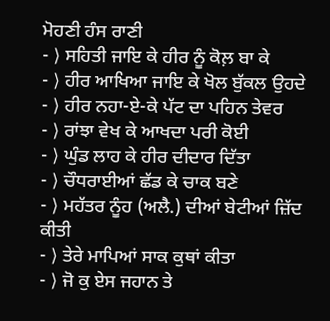ਮੋਹਣੀ ਹੰਸ ਰਾਣੀ
- ⟩ ਸਹਿਤੀ ਜਾਇ ਕੇ ਹੀਰ ਨੂੰ ਕੋਲ਼ ਬਾ ਕੇ
- ⟩ ਹੀਰ ਆਖਿਆ ਜਾਇ ਕੇ ਖੋਲ ਬੁੱਕਲ ਉਹਦੇ
- ⟩ ਹੀਰ ਨਹਾ-ਏ-ਕੇ ਪੱਟ ਦਾ ਪਹਿਨ ਤੇਵਰ
- ⟩ ਰਾਂਝਾ ਵੇਖ ਕੇ ਆਖਦਾ ਪਰੀ ਕੋਈ
- ⟩ ਘੁੰਡ ਲਾਹ ਕੇ ਹੀਰ ਦੀਦਾਰ ਦਿੱਤਾ
- ⟩ ਚੌਧਰਾਈਆਂ ਛੱਡ ਕੇ ਚਾਕ ਬਣੇ
- ⟩ ਮਹੱਤਰ ਨੂੰਹ (ਅਲੈ.) ਦੀਆਂ ਬੇਟੀਆਂ ਜ਼ਿੱਦ ਕੀਤੀ
- ⟩ ਤੇਰੇ ਮਾਪਿਆਂ ਸਾਕ ਕੁਥਾਂ ਕੀਤਾ
- ⟩ ਜੋ ਕੁ ਏਸ ਜਹਾਨ ਤੇ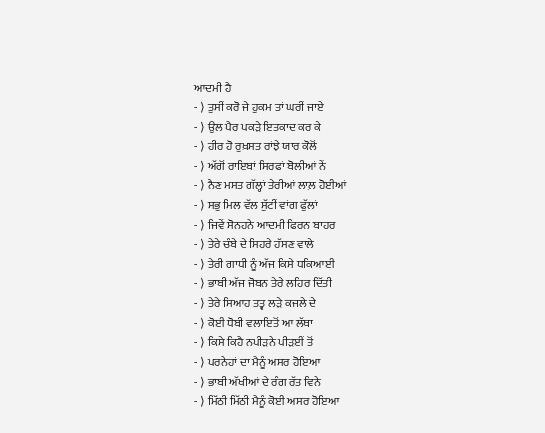ਆਦਮੀ ਹੈ
- ⟩ ਤੁਸੀਂ ਕਰੋ ਜੇ ਹੁਕਮ ਤਾਂ ਘਰੀਂ ਜਾਏ
- ⟩ ਉਲ ਪੈਰ ਪਕੜੇ ਇਤਕਾਦ ਕਰ ਕੇ
- ⟩ ਹੀਰ ਹੋ ਰੁਖ਼ਸਤ ਰਾਂਝੇ ਯਾਰ ਕੋਲੋਂ
- ⟩ ਅੱਗੋਂ ਰਾਇਬਾਂ ਸਿਰਫਾਂ ਬੋਲੀਆਂ ਨੇਂ
- ⟩ ਨੈਣ ਮਸਤ ਗੱਲ੍ਹਾਂ ਤੇਰੀਆਂ ਲਾਲ਼ ਹੋਈਆਂ
- ⟩ ਸਭੁ ਮਿਲ ਵੱਲ ਸੁੱਟੀਂ ਵਾਂਗ ਫੁੱਲਾਂ
- ⟩ ਜਿਵੇਂ ਸੋਨਹਨੇ ਆਦਮੀ ਫਿਰਨ ਬਾਹਰ
- ⟩ ਤੇਰੇ ਚੰਬੇ ਦੇ ਸਿਹਰੇ ਹੱਸਣ ਵਾਲੇ
- ⟩ ਤੇਰੀ ਗਾਧੀ ਨੂੰ ਅੱਜ ਕਿਸੇ ਧਕਿਆਈ
- ⟩ ਭਾਬੀ ਅੱਜ ਜੋਬਨ ਤੇਰੇ ਲਹਿਰ ਦਿੱਤੀ
- ⟩ ਤੇਰੇ ਸਿਆਹ ਤਤ੍ਵ ਲੜੇ ਕਜਲੇ ਦੇ
- ⟩ ਕੋਈ ਧੋਬੀ ਵਲਾਇਤੋਂ ਆ ਲੱਥਾ
- ⟩ ਕਿਸੇ ਕਿਹੈ ਨਪੀੜਨੇ ਪੀੜਈਂ ਤੋਂ
- ⟩ ਪਰਨੇਹਾਂ ਦਾ ਮੈਨੂੰ ਅਸਰ ਹੋਇਆ
- ⟩ ਭਾਬੀ ਅੱਖੀਆਂ ਦੇ ਰੰਗ ਰੱਤ ਵਿਨੇ
- ⟩ ਮਿੱਠੀ ਮਿੱਠੀ ਮੈਨੂੰ ਕੋਈ ਅਸਰ ਹੋਇਆ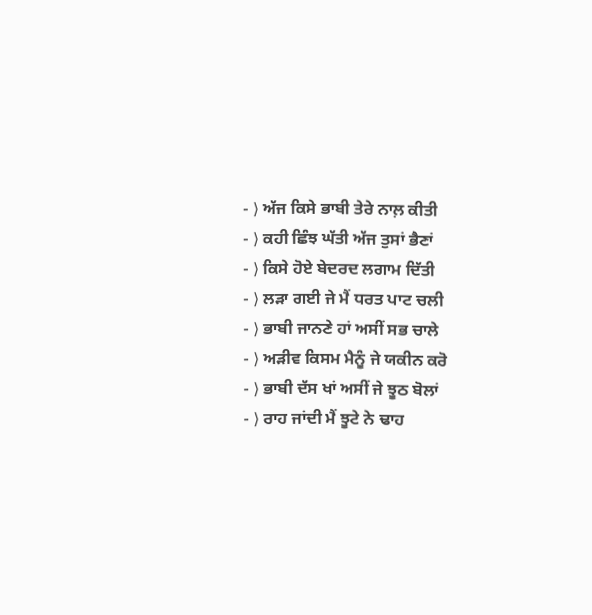- ⟩ ਅੱਜ ਕਿਸੇ ਭਾਬੀ ਤੇਰੇ ਨਾਲ਼ ਕੀਤੀ
- ⟩ ਕਹੀ ਛਿੰਝ ਘੱਤੀ ਅੱਜ ਤੁਸਾਂ ਭੈਣਾਂ
- ⟩ ਕਿਸੇ ਹੋਏ ਬੇਦਰਦ ਲਗਾਮ ਦਿੱਤੀ
- ⟩ ਲੜਾ ਗਈ ਜੇ ਮੈਂ ਧਰਤ ਪਾਟ ਚਲੀ
- ⟩ ਭਾਬੀ ਜਾਨਣੇ ਹਾਂ ਅਸੀਂ ਸਭ ਚਾਲੇ
- ⟩ ਅੜੀਵ ਕਿਸਮ ਮੈਨੂੰ ਜੇ ਯਕੀਨ ਕਰੋ
- ⟩ ਭਾਬੀ ਦੱਸ ਖਾਂ ਅਸੀਂ ਜੇ ਝੂਠ ਬੋਲਾਂ
- ⟩ ਰਾਹ ਜਾਂਦੀ ਮੈਂ ਝੂਟੇ ਨੇ ਢਾਹ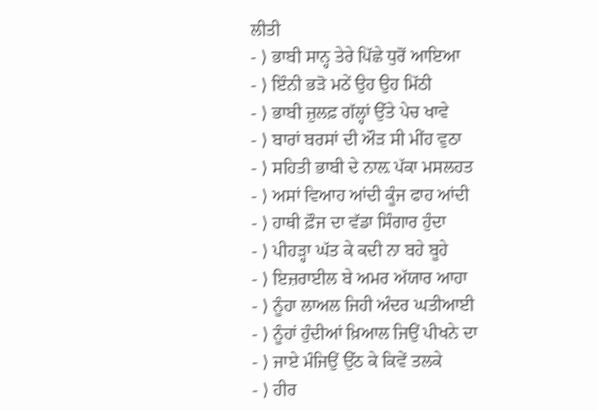ਲੀਤੀ
- ⟩ ਭਾਬੀ ਸਾਨ੍ਹ ਤੇਰੇ ਪਿੱਛੇ ਧੁਰੋਂ ਆਇਆ
- ⟩ ਇੰਨੀ ਭੜੋ ਮਠੇਂ ਉਹ ਉਹ ਮਿੱਠੀ
- ⟩ ਭਾਬੀ ਜ਼ੁਲਫ਼ ਗੱਲ੍ਹਾਂ ਉੱਤੇ ਪੇਚ ਖਾਵੇ
- ⟩ ਬਾਰਾਂ ਬਰਸਾਂ ਦੀ ਔੜ ਸੀ ਮੀਂਹ ਵੁਠਾ
- ⟩ ਸਹਿਤੀ ਭਾਬੀ ਦੇ ਨਾਲ਼ ਪੱਕਾ ਮਸਲਹਤ
- ⟩ ਅਸਾਂ ਵਿਆਹ ਆਂਦੀ ਕੂੰਜ ਫਾਹ ਆਂਦੀ
- ⟩ ਹਾਥੀ ਫ਼ੌਜ ਦਾ ਵੱਡਾ ਸਿੰਗਾਰ ਹੁੰਦਾ
- ⟩ ਪੀਹੜ੍ਹਾ ਘੱਤ ਕੇ ਕਦੀ ਨਾ ਬਹੇ ਬੂਹੇ
- ⟩ ਇਜ਼ਰਾਈਲ ਬੇ ਅਮਰ ਅੱਯਾਰ ਆਹਾ
- ⟩ ਨੂੰਹਾ ਲਾਅਲ ਜਿਹੀ ਅੰਦਰ ਘਤੀਆਈ
- ⟩ ਨੂੰਹਾਂ ਹੁੰਦੀਆਂ ਖ਼ਿਆਲ ਜਿਉਂ ਪੀਖਨੇ ਦਾ
- ⟩ ਜਾਏ ਮੰਜਿਉਂ ਉੱਠ ਕੇ ਕਿਵੇਂ ਤਲਕੇ
- ⟩ ਹੀਰ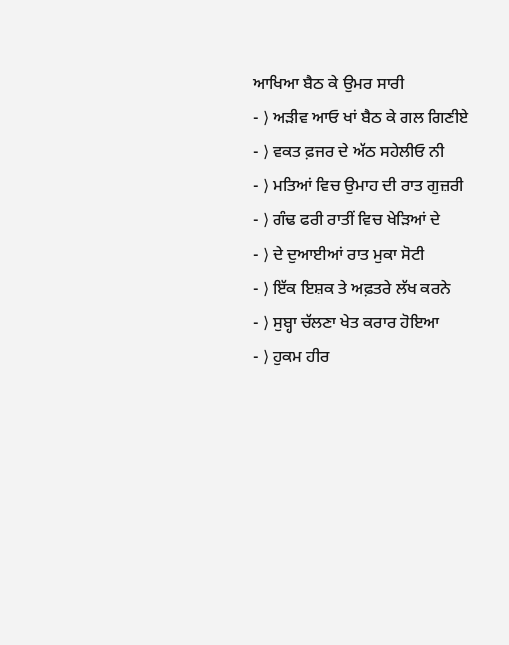ਆਖਿਆ ਬੈਠ ਕੇ ਉਮਰ ਸਾਰੀ
- ⟩ ਅੜੀਵ ਆਓ ਖਾਂ ਬੈਠ ਕੇ ਗਲ ਗਿਣੀਏ
- ⟩ ਵਕਤ ਫ਼ਜਰ ਦੇ ਅੱਠ ਸਹੇਲੀਓ ਨੀ
- ⟩ ਮਤਿਆਂ ਵਿਚ ਉਮਾਹ ਦੀ ਰਾਤ ਗੁਜ਼ਰੀ
- ⟩ ਗੰਢ ਫਰੀ ਰਾਤੀਂ ਵਿਚ ਖੇੜਿਆਂ ਦੇ
- ⟩ ਦੇ ਦੁਆਈਆਂ ਰਾਤ ਮੁਕਾ ਸੋਟੀ
- ⟩ ਇੱਕ ਇਸ਼ਕ ਤੇ ਅਫ਼ਤਰੇ ਲੱਖ ਕਰਨੇ
- ⟩ ਸੁਬ੍ਹਾ ਚੱਲਣਾ ਖੇਤ ਕਰਾਰ ਹੋਇਆ
- ⟩ ਹੁਕਮ ਹੀਰ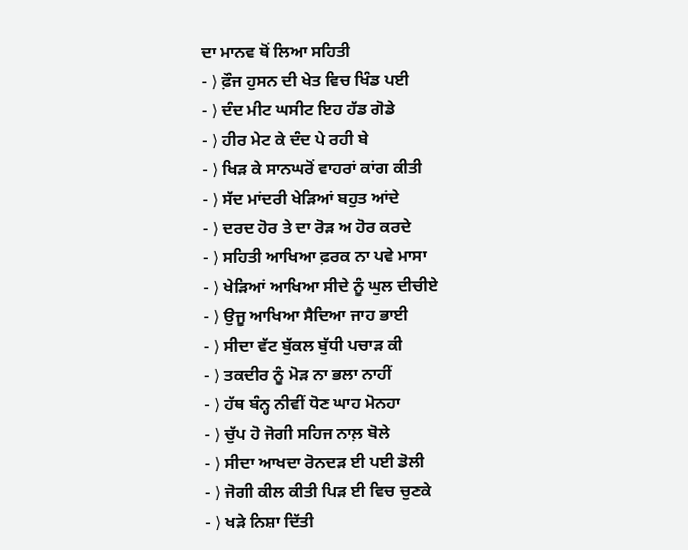ਦਾ ਮਾਨਵ ਥੋਂ ਲਿਆ ਸਹਿਤੀ
- ⟩ ਫ਼ੌਜ ਹੁਸਨ ਦੀ ਖੇਤ ਵਿਚ ਖਿੰਡ ਪਈ
- ⟩ ਦੰਦ ਮੀਟ ਘਸੀਟ ਇਹ ਹੱਡ ਗੋਡੇ
- ⟩ ਹੀਰ ਮੇਟ ਕੇ ਦੰਦ ਪੇ ਰਹੀ ਬੇ
- ⟩ ਖਿੜ ਕੇ ਸਾਨਘਰੋਂ ਵਾਹਰਾਂ ਕਾਂਗ ਕੀਤੀ
- ⟩ ਸੱਦ ਮਾਂਦਰੀ ਖੇੜਿਆਂ ਬਹੁਤ ਆਂਦੇ
- ⟩ ਦਰਦ ਹੋਰ ਤੇ ਦਾ ਰੋੜ ਅ ਹੋਰ ਕਰਦੇ
- ⟩ ਸਹਿਤੀ ਆਖਿਆ ਫ਼ਰਕ ਨਾ ਪਵੇ ਮਾਸਾ
- ⟩ ਖੇੜਿਆਂ ਆਖਿਆ ਸੀਦੇ ਨੂੰ ਘੁਲ ਦੀਚੀਏ
- ⟩ ਉਜੂ ਆਖਿਆ ਸੈਦਿਆ ਜਾਹ ਭਾਈ
- ⟩ ਸੀਦਾ ਵੱਟ ਬੁੱਕਲ ਬੁੱਧੀ ਪਚਾੜ ਕੀ
- ⟩ ਤਕਦੀਰ ਨੂੰ ਮੋੜ ਨਾ ਭਲਾ ਨਾਹੀਂ
- ⟩ ਹੱਥ ਬੰਨ੍ਹ ਨੀਵੀਂ ਧੋਣ ਘਾਹ ਮੋਨਹਾ
- ⟩ ਚੁੱਪ ਹੋ ਜੋਗੀ ਸਹਿਜ ਨਾਲ਼ ਬੋਲੇ
- ⟩ ਸੀਦਾ ਆਖਦਾ ਰੋਨਦੜ ਈ ਪਈ ਡੋਲੀ
- ⟩ ਜੋਗੀ ਕੀਲ ਕੀਤੀ ਪਿੜ ਈ ਵਿਚ ਚੁਣਕੇ
- ⟩ ਖੜੇ ਨਿਸ਼ਾ ਦਿੱਤੀ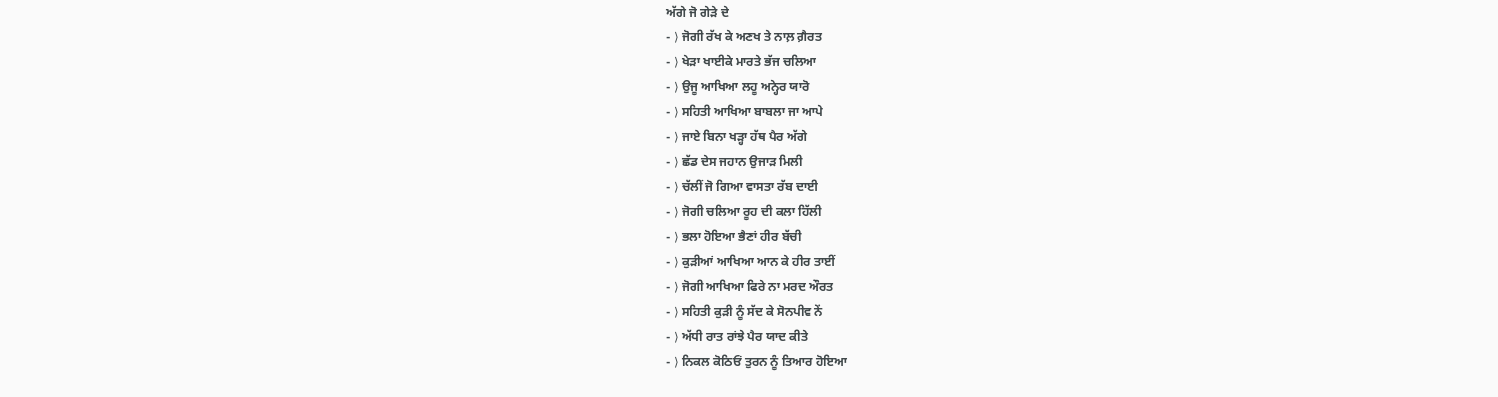ਅੱਗੇ ਜੋ ਗੇੜੇ ਦੇ
- ⟩ ਜੋਗੀ ਰੱਖ ਕੇ ਅਣਖ ਤੇ ਨਾਲ਼ ਗ਼ੈਰਤ
- ⟩ ਖੇੜਾ ਖਾਈਕੇ ਮਾਰਤੇ ਭੱਜ ਚਲਿਆ
- ⟩ ਉਜੂ ਆਖਿਆ ਲਹੂ ਅਨ੍ਹੇਰ ਯਾਰੋ
- ⟩ ਸਹਿਤੀ ਆਖਿਆ ਬਾਬਲਾ ਜਾ ਆਪੇ
- ⟩ ਜਾਏ ਬਿਨਾ ਖੜ੍ਹਾ ਹੱਥ ਪੈਰ ਅੱਗੇ
- ⟩ ਛੱਡ ਦੇਸ ਜਹਾਨ ਉਜਾੜ ਮਿਲੀ
- ⟩ ਚੱਲੀਂ ਜੋ ਗਿਆ ਵਾਸਤਾ ਰੱਬ ਦਾਈ
- ⟩ ਜੋਗੀ ਚਲਿਆ ਰੂਹ ਦੀ ਕਲਾ ਹਿੱਲੀ
- ⟩ ਭਲਾ ਹੋਇਆ ਭੈਣਾਂ ਹੀਰ ਬੱਚੀ
- ⟩ ਕੁੜੀਆਂ ਆਖਿਆ ਆਨ ਕੇ ਹੀਰ ਤਾਈਂ
- ⟩ ਜੋਗੀ ਆਖਿਆ ਫਿਰੇ ਨਾ ਮਰਦ ਔਰਤ
- ⟩ ਸਹਿਤੀ ਕੁੜੀ ਨੂੰ ਸੱਦ ਕੇ ਸੋਨਪੀਵ ਨੇਂ
- ⟩ ਅੱਧੀ ਰਾਤ ਰਾਂਝੇ ਪੈਰ ਯਾਦ ਕੀਤੇ
- ⟩ ਨਿਕਲ ਕੋਠਿਓਂ ਤੁਰਨ ਨੂੰ ਤਿਆਰ ਹੋਇਆ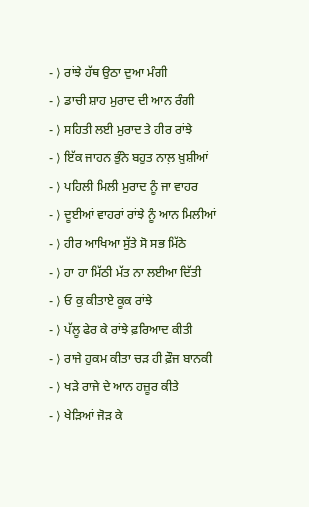- ⟩ ਰਾਂਝੇ ਹੱਥ ਉਠਾ ਦੁਆ ਮੰਗੀ
- ⟩ ਡਾਚੀ ਸ਼ਾਹ ਮੁਰਾਦ ਦੀ ਆਨ ਰੰਗੀ
- ⟩ ਸਹਿਤੀ ਲਈ ਮੁਰਾਦ ਤੇ ਹੀਰ ਰਾਂਝੇ
- ⟩ ਇੱਕ ਜਾਹਨ ਭੁੰਨੇ ਬਹੁਤ ਨਾਲ਼ ਖ਼ੁਸ਼ੀਆਂ
- ⟩ ਪਹਿਲੀ ਮਿਲੀ ਮੁਰਾਦ ਨੂੰ ਜਾ ਵਾਹਰ
- ⟩ ਦੂਈਆਂ ਵਾਹਰਾਂ ਰਾਂਝੇ ਨੂੰ ਆਨ ਮਿਲੀਆਂ
- ⟩ ਹੀਰ ਆਖਿਆ ਸੁੱਤੇ ਸੋ ਸਭ ਮਿੱਠੇ
- ⟩ ਹਾ ਹਾ ਮਿੱਠੀ ਮੱਤ ਨਾ ਲਈਆ ਦਿੱਤੀ
- ⟩ ਓ ਕੁ ਕੀਤਾਏ ਕੂਕ ਰਾਂਝੇ
- ⟩ ਪੱਲੂ ਫੇਰ ਕੇ ਰਾਂਝੇ ਫ਼ਰਿਆਦ ਕੀਤੀ
- ⟩ ਰਾਜੇ ਹੁਕਮ ਕੀਤਾ ਚੜ ਹੀ ਫ਼ੌਜ ਬਾਨਕੀ
- ⟩ ਖੜੇ ਰਾਜੇ ਦੇ ਆਨ ਹਜ਼ੂਰ ਕੀਤੇ
- ⟩ ਖੇੜਿਆਂ ਜੋੜ ਕੇ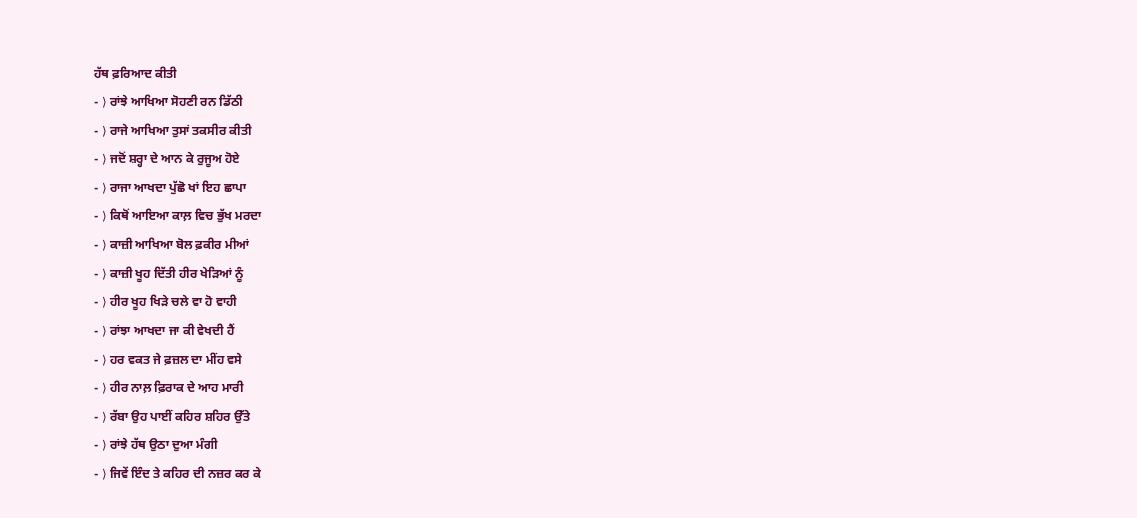ਹੱਥ ਫ਼ਰਿਆਦ ਕੀਤੀ
- ⟩ ਰਾਂਝੇ ਆਖਿਆ ਸੋਹਣੀ ਰਨ ਡਿੱਠੀ
- ⟩ ਰਾਜੇ ਆਖਿਆ ਤੁਸਾਂ ਤਕਸੀਰ ਕੀਤੀ
- ⟩ ਜਦੋਂ ਸ਼ਰ੍ਹਾ ਦੇ ਆਨ ਕੇ ਰੁਜੂਅ ਹੋਏ
- ⟩ ਰਾਜਾ ਆਖਦਾ ਪੁੱਛੋ ਖਾਂ ਇਹ ਛਾਪਾ
- ⟩ ਕਿਥੋਂ ਆਇਆ ਕਾਲ਼ ਵਿਚ ਭੁੱਖ ਮਰਦਾ
- ⟩ ਕਾਜ਼ੀ ਆਖਿਆ ਬੋਲ ਫ਼ਕੀਰ ਮੀਆਂ
- ⟩ ਕਾਜ਼ੀ ਖੂਹ ਦਿੱਤੀ ਹੀਰ ਖੇੜਿਆਂ ਨੂੰ
- ⟩ ਹੀਰ ਖੂਹ ਖਿੜੇ ਚਲੇ ਵਾ ਹੋ ਵਾਹੀ
- ⟩ ਰਾਂਝਾ ਆਖਦਾ ਜਾ ਕੀ ਵੇਖਦੀ ਹੈਂ
- ⟩ ਹਰ ਵਕਤ ਜੇ ਫ਼ਜ਼ਲ ਦਾ ਮੀਂਹ ਵਸੇ
- ⟩ ਹੀਰ ਨਾਲ਼ ਫ਼ਿਰਾਕ ਦੇ ਆਹ ਮਾਰੀ
- ⟩ ਰੱਬਾ ਉਹ ਪਾਈਂ ਕਹਿਰ ਸ਼ਹਿਰ ਉੱਤੇ
- ⟩ ਰਾਂਝੇ ਹੱਥ ਉਠਾ ਦੁਆ ਮੰਗੀ
- ⟩ ਜਿਵੇਂ ਇੰਦ ਤੇ ਕਹਿਰ ਦੀ ਨਜ਼ਰ ਕਰ ਕੇ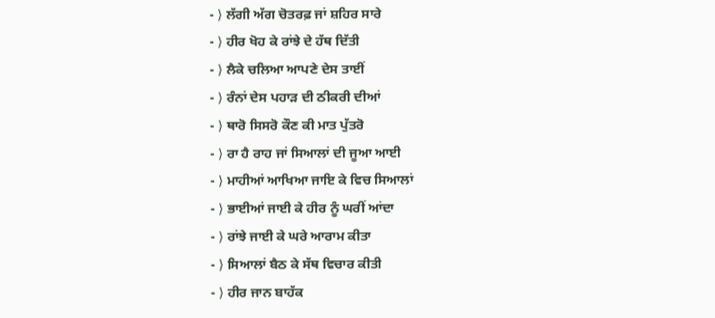- ⟩ ਲੱਗੀ ਅੱਗ ਚੋਤਰਫ਼ ਜਾਂ ਸ਼ਹਿਰ ਸਾਰੇ
- ⟩ ਹੀਰ ਖੋਹ ਕੇ ਰਾਂਝੇ ਦੇ ਹੱਥ ਦਿੱਤੀ
- ⟩ ਲੈਕੇ ਚਲਿਆ ਆਪਣੇ ਦੇਸ ਤਾਈਂ
- ⟩ ਰੰਨਾਂ ਦੇਸ ਪਹਾੜ ਦੀ ਠੀਕਰੀ ਦੀਆਂ
- ⟩ ਥਾਰੋ ਸਿਸਰੋ ਕੌਣ ਕੀ ਮਾਤ ਪੁੱਤਰੋ
- ⟩ ਰਾ ਹੈ ਰਾਹ ਜਾਂ ਸਿਆਲਾਂ ਦੀ ਜੂਆ ਆਈ
- ⟩ ਮਾਹੀਆਂ ਆਖਿਆ ਜਾਇ ਕੇ ਵਿਚ ਸਿਆਲਾਂ
- ⟩ ਭਾਈਆਂ ਜਾਈ ਕੇ ਹੀਰ ਨੂੰ ਘਰੀਂ ਆਂਦਾ
- ⟩ ਰਾਂਝੇ ਜਾਈ ਕੇ ਘਰੇ ਆਰਾਮ ਕੀਤਾ
- ⟩ ਸਿਆਲਾਂ ਬੈਠ ਕੇ ਸੱਥ ਵਿਚਾਰ ਕੀਤੀ
- ⟩ ਹੀਰ ਜਾਨ ਬਾਹੱਕ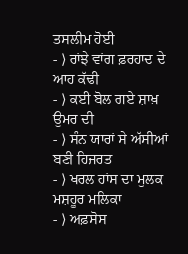ਤਸਲੀਮ ਹੋਈ
- ⟩ ਰਾਂਝੇ ਵਾਂਗ ਫ਼ਰਹਾਦ ਦੇ ਆਹ ਕੱਢੀ
- ⟩ ਕਈ ਬੋਲ ਗਏ ਸ਼ਾਖ਼ ਉਮਰ ਦੀ
- ⟩ ਸੰਨ ਯਾਰਾਂ ਸੇ ਅੱਸੀਆਂ ਬਣੀ ਹਿਜਰਤ
- ⟩ ਖਰਲ ਹਾਂਸ ਦਾ ਮੁਲਕ ਮਸ਼ਹੂਰ ਮਲਿਕਾ
- ⟩ ਅਫ਼ਸੋਸ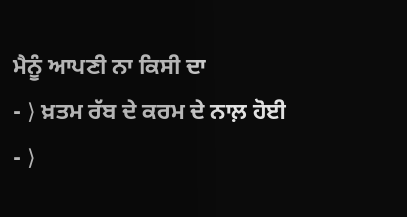ਮੈਨੂੰ ਆਪਣੀ ਨਾ ਕਿਸੀ ਦਾ
- ⟩ ਖ਼ਤਮ ਰੱਬ ਦੇ ਕਰਮ ਦੇ ਨਾਲ਼ ਹੋਈ
- ⟩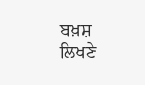ਬਖ਼ਸ਼ ਲਿਖਣੇ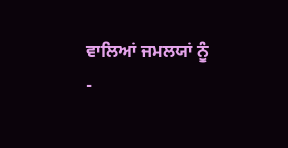ਵਾਲਿਆਂ ਜਮਲਯਾਂ ਨੂੰ
-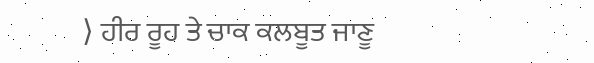⟩ ਹੀਰ ਰੂਹ ਤੇ ਚਾਕ ਕਲਬੂਤ ਜਾਣੂ